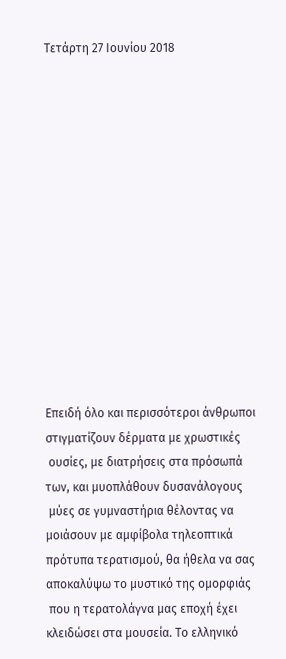Τετάρτη 27 Ιουνίου 2018














Επειδή όλο και περισσότεροι άνθρωποι στιγματίζουν δέρματα με χρωστικές
 ουσίες, με διατρήσεις στα πρόσωπά των, και μυοπλάθουν δυσανάλογους
 μύες σε γυμναστήρια θέλοντας να μοιάσουν με αμφίβολα τηλεοπτικά
πρότυπα τερατισμού, θα ήθελα να σας αποκαλύψω το μυστικό της ομορφιάς
 που η τερατολάγνα μας εποχή έχει κλειδώσει στα μουσεία. Το ελληνικό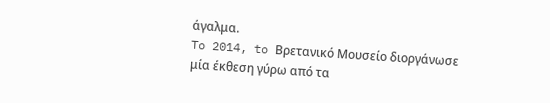άγαλμα.
To 2014, to Βρετανικό Μουσείο διοργάνωσε μία έκθεση γύρω από τα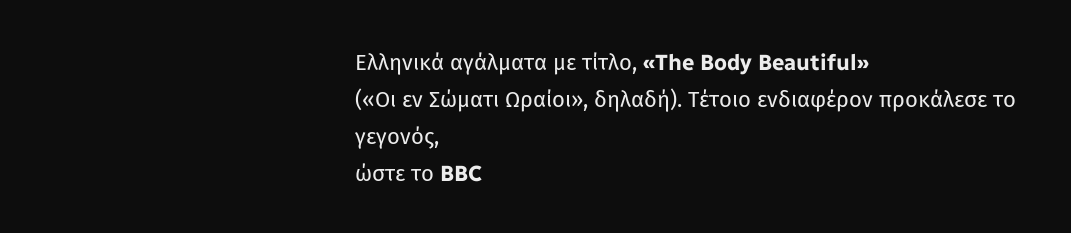Ελληνικά αγάλματα με τίτλο, «The Body Beautiful»
(«Οι εν Σώματι Ωραίοι», δηλαδή). Τέτοιο ενδιαφέρον προκάλεσε το γεγονός,
ώστε το BBC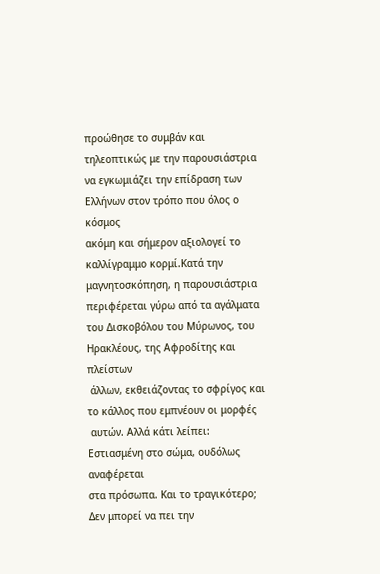προώθησε το συμβάν και τηλεοπτικώς με την παρουσιάστρια
να εγκωμιάζει την επίδραση των Ελλήνων στον τρόπο που όλος ο κόσμος
ακόμη και σήμερον αξιολογεί το καλλίγραμμο κορμί.Κατά την
μαγνητοσκόπηση, η παρουσιάστρια περιφέρεται γύρω από τα αγάλματα
του Δισκοβόλου του Μύρωνος, του Ηρακλέους, της Αφροδίτης και πλείστων
 άλλων, εκθειάζοντας το σφρίγος και το κάλλος που εμπνέουν οι μορφές
 αυτών. Αλλά κάτι λείπει: Εστιασμένη στο σώμα, ουδόλως αναφέρεται
στα πρόσωπα. Και το τραγικότερο; Δεν μπορεί να πει την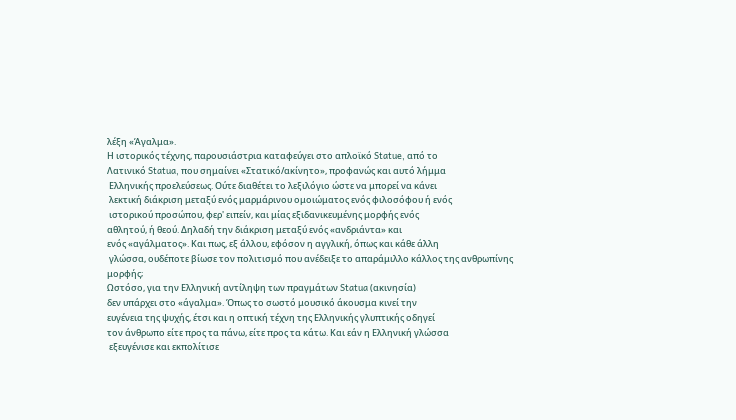λέξη «Άγαλμα».
Η ιστορικός τέχνης, παρουσιάστρια καταφεύγει στο απλοϊκό Statue, από το
Λατινικό Statua, που σημαίνει «Στατικό/ακίνητο», προφανώς και αυτό λήμμα
 Ελληνικής προελεύσεως. Ούτε διαθέτει το λεξιλόγιο ώστε να μπορεί να κάνει
 λεκτική διάκριση μεταξύ ενός μαρμάρινου ομοιώματος ενός φιλοσόφου ή ενός
 ιστορικού προσώπου, φερ' ειπείν, και μίας εξιδανικευμένης μορφής ενός
αθλητού, ή θεού. Δηλαδή την διάκριση μεταξύ ενός «ανδριάντα» και
ενός «αγάλματος». Και πως, εξ άλλου, εφόσον η αγγλική, όπως και κάθε άλλη
 γλώσσα, ουδέποτε βίωσε τον πολιτισμό που ανέδειξε το απαράμιλλο κάλλος της ανθρωπίνης μορφής;
Ωστόσο, για την Ελληνική αντίληψη των πραγμάτων Statua (ακινησία)
δεν υπάρχει στο «άγαλμα». Όπως το σωστό μουσικό άκουσμα κινεί την
ευγένεια της ψυχής, έτσι και η οπτική τέχνη της Ελληνικής γλυπτικής οδηγεί
τον άνθρωπο είτε προς τα πάνω, είτε προς τα κάτω. Και εάν η Ελληνική γλώσσα
 εξευγένισε και εκπολίτισε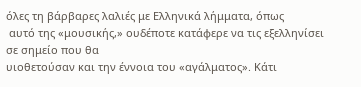όλες τη βάρβαρες λαλιές με Ελληνικά λήμματα, όπως
 αυτό της «μουσικής,» ουδέποτε κατάφερε να τις εξελληνίσει σε σημείο που θα
υιοθετούσαν και την έννοια του «αγάλματος». Κάτι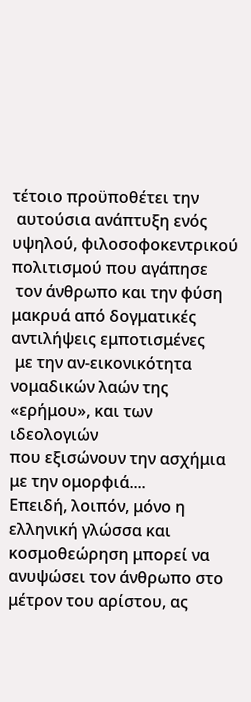τέτοιο προϋποθέτει την
 αυτούσια ανάπτυξη ενός υψηλού, φιλοσοφοκεντρικού πολιτισμού που αγάπησε
 τον άνθρωπο και την φύση μακρυά από δογματικές αντιλήψεις εμποτισμένες
 με την αν-εικονικότητα νομαδικών λαών της «ερήμου», και των ιδεολογιών
που εξισώνουν την ασχήμια με την ομορφιά....
Επειδή, λοιπόν, μόνο η ελληνική γλώσσα και κοσμοθεώρηση μπορεί να
ανυψώσει τον άνθρωπο στο μέτρον του αρίστου, ας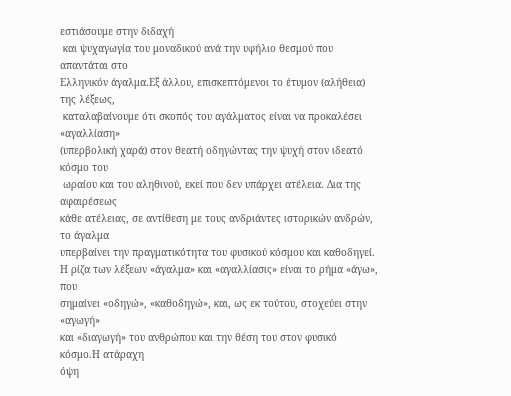εστιάσουμε στην διδαχή
 και ψυχαγωγία του μοναδικού ανά την υφήλιο θεσμού που απαντάται στο
Ελληνικόν άγαλμα.Εξ άλλου, επισκεπτόμενοι το έτυμον (αλήθεια) της λέξεως,
 καταλαβαίνουμε ότι σκοπός του αγάλματος είναι να προκαλέσει «αγαλλίαση»
(υπερβολική χαρά) στον θεατή οδηγώντας την ψυχή στον ιδεατό κόσμο του
 ωραίου και του αληθινού, εκεί που δεν υπάρχει ατέλεια. Δια της αφαιρέσεως
κάθε ατέλειας, σε αντίθεση με τους ανδριάντες ιστορικών ανδρών, το άγαλμα
υπερβαίνει την πραγματικότητα του φυσικού κόσμου και καθοδηγεί.
Η ρίζα των λέξεων «άγαλμα» και «αγαλλίασις» είναι το ρήμα «άγω», που
σημαίνει «οδηγώ», «καθοδηγώ», και, ως εκ τούτου, στοχεύει στην «αγωγή»
και «διαγωγή» του ανθρώπου και την θέση του στον φυσικό κόσμο.Η ατάραχη
όψη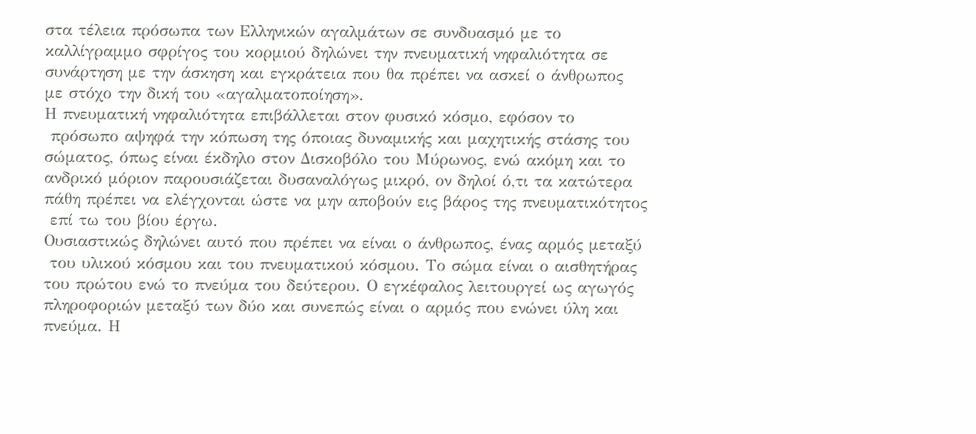στα τέλεια πρόσωπα των Ελληνικών αγαλμάτων σε συνδυασμό με το
καλλίγραμμο σφρίγος του κορμιού δηλώνει την πνευματική νηφαλιότητα σε
συνάρτηση με την άσκηση και εγκράτεια που θα πρέπει να ασκεί ο άνθρωπος
με στόχο την δική του «αγαλματοποίηση».
Η πνευματική νηφαλιότητα επιβάλλεται στον φυσικό κόσμο, εφόσον το
 πρόσωπο αψηφά την κόπωση της όποιας δυναμικής και μαχητικής στάσης του
σώματος, όπως είναι έκδηλο στον Δισκοβόλο του Μύρωνος, ενώ ακόμη και το
ανδρικό μόριον παρουσιάζεται δυσαναλόγως μικρό, ον δηλοί ό,τι τα κατώτερα
πάθη πρέπει να ελέγχονται ώστε να μην αποβούν εις βάρος της πνευματικότητος
 επί τω του βίου έργω.
Ουσιαστικώς δηλώνει αυτό που πρέπει να είναι ο άνθρωπος, ένας αρμός μεταξύ
 του υλικού κόσμου και του πνευματικού κόσμου. Το σώμα είναι ο αισθητήρας
του πρώτου ενώ το πνεύμα του δεύτερου. Ο εγκέφαλος λειτουργεί ως αγωγός
πληροφοριών μεταξύ των δύο και συνεπώς είναι ο αρμός που ενώνει ύλη και
πνεύμα. Η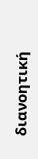διανοητική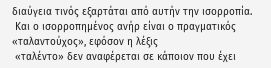διαύγεια τινός εξαρτάται από αυτήν την ισορροπία.
 Και ο ισορροπημένος ανήρ είναι ο πραγματικός «ταλαντούχος», εφόσον η λέξις
 «ταλέντο» δεν αναφέρεται σε κάποιον που έχει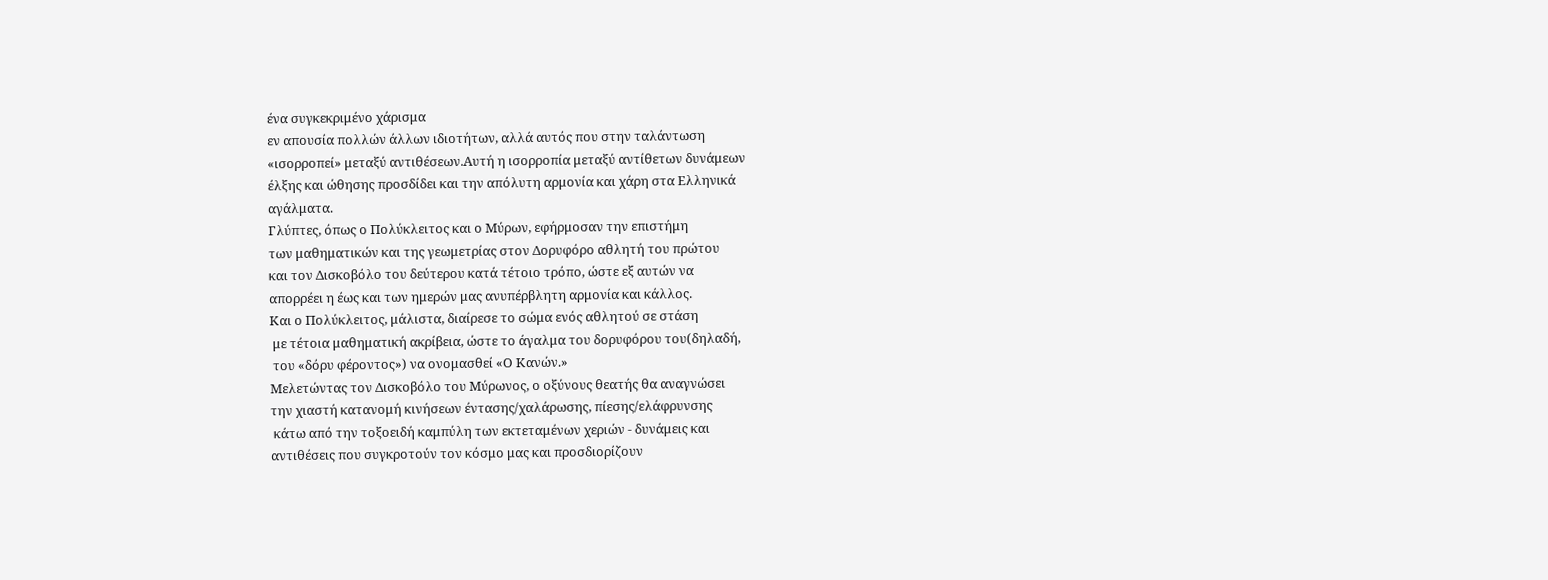ένα συγκεκριμένο χάρισμα
εν απουσία πολλών άλλων ιδιοτήτων, αλλά αυτός που στην ταλάντωση
«ισορροπεί» μεταξύ αντιθέσεων.Αυτή η ισορροπία μεταξύ αντίθετων δυνάμεων
έλξης και ώθησης προσδίδει και την απόλυτη αρμονία και χάρη στα Ελληνικά
αγάλματα.
Γλύπτες, όπως ο Πολύκλειτος και ο Μύρων, εφήρμοσαν την επιστήμη
των μαθηματικών και της γεωμετρίας στον Δορυφόρο αθλητή του πρώτου
και τον Δισκοβόλο του δεύτερου κατά τέτοιο τρόπο, ώστε εξ αυτών να
απορρέει η έως και των ημερών μας ανυπέρβλητη αρμονία και κάλλος.
Και ο Πολύκλειτος, μάλιστα, διαίρεσε το σώμα ενός αθλητού σε στάση
 με τέτοια μαθηματική ακρίβεια, ώστε το άγαλμα του δορυφόρου του(δηλαδή,
 του «δόρυ φέροντος») να ονομασθεί «Ο Κανών.»
Μελετώντας τον Δισκοβόλο του Μύρωνος, ο οξύνους θεατής θα αναγνώσει
την χιαστή κατανομή κινήσεων έντασης/χαλάρωσης, πίεσης/ελάφρυνσης
 κάτω από την τοξοειδή καμπύλη των εκτεταμένων χεριών - δυνάμεις και
αντιθέσεις που συγκροτούν τον κόσμο μας και προσδιορίζουν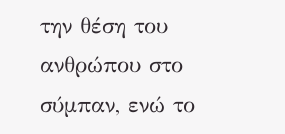την θέση του
ανθρώπου στο σύμπαν, ενώ το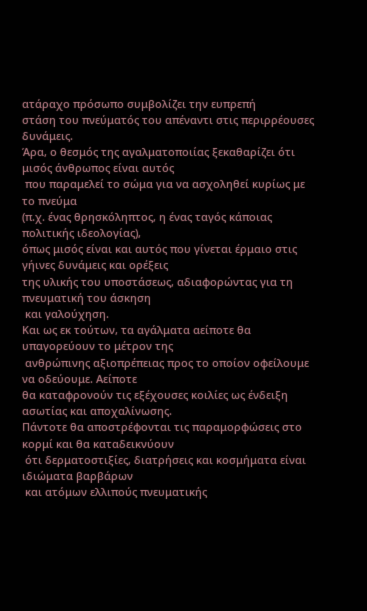ατάραχο πρόσωπο συμβολίζει την ευπρεπή
στάση του πνεύματός του απέναντι στις περιρρέουσες δυνάμεις.
Άρα, ο θεσμός της αγαλματοποιίας ξεκαθαρίζει ότι μισός άνθρωπος είναι αυτός
 που παραμελεί το σώμα για να ασχοληθεί κυρίως με το πνεύμα
(π.χ. ένας θρησκόληπτος, η ένας ταγός κάποιας πολιτικής ιδεολογίας),
όπως μισός είναι και αυτός που γίνεται έρμαιο στις γήινες δυνάμεις και ορέξεις
της υλικής του υποστάσεως, αδιαφορώντας για τη πνευματική του άσκηση
 και γαλούχηση.
Και ως εκ τούτων, τα αγάλματα αείποτε θα υπαγορεύουν το μέτρον της
 ανθρώπινης αξιοπρέπειας προς το οποίον οφείλουμε να οδεύουμε. Αείποτε
θα καταφρονούν τις εξέχουσες κοιλίες ως ένδειξη ασωτίας και αποχαλίνωσης.
Πάντοτε θα αποστρέφονται τις παραμορφώσεις στο κορμί και θα καταδεικνύουν
 ότι δερματοστιξίες, διατρήσεις και κοσμήματα είναι ιδιώματα βαρβάρων
 και ατόμων ελλιπούς πνευματικής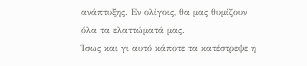ανάπτυξης. Εν ολίγοις, θα μας θυμίζουν
όλα τα ελαττώματά μας.
Ίσως και γι αυτό κάποτε τα κατέστρεψε η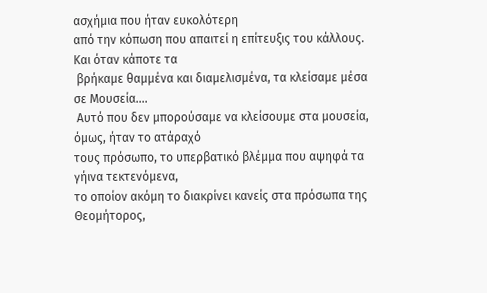ασχήμια που ήταν ευκολότερη
από την κόπωση που απαιτεί η επίτευξις του κάλλους. Και όταν κάποτε τα
 βρήκαμε θαμμένα και διαμελισμένα, τα κλείσαμε μέσα σε Μουσεία....
 Αυτό που δεν μπορούσαμε να κλείσουμε στα μουσεία, όμως, ήταν το ατάραχό
τους πρόσωπο, το υπερβατικό βλέμμα που αψηφά τα γήινα τεκτενόμενα,
το οποίον ακόμη το διακρίνει κανείς στα πρόσωπα της Θεομήτορος,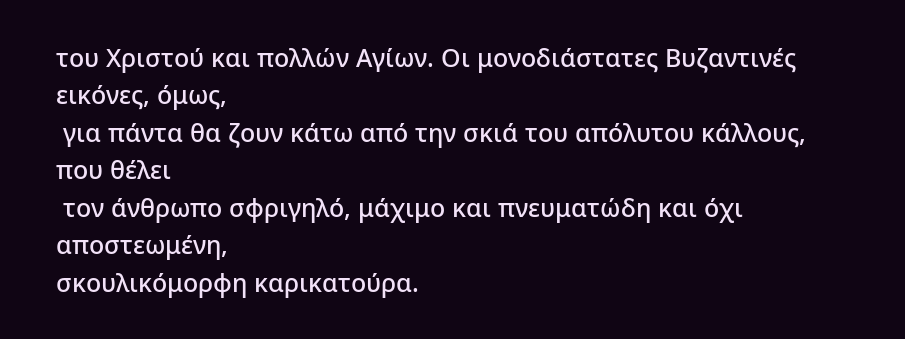του Χριστού και πολλών Αγίων. Οι μονοδιάστατες Βυζαντινές εικόνες, όμως,
 για πάντα θα ζουν κάτω από την σκιά του απόλυτου κάλλους, που θέλει
 τον άνθρωπο σφριγηλό, μάχιμο και πνευματώδη και όχι αποστεωμένη,
σκουλικόμορφη καρικατούρα.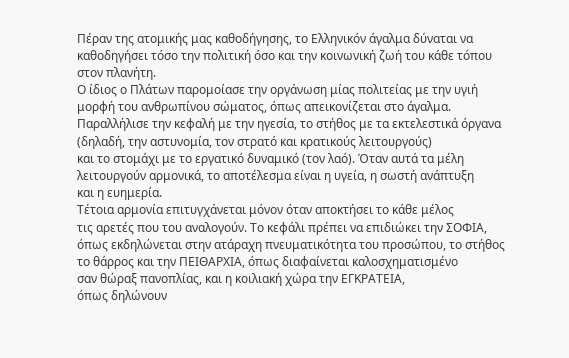Πέραν της ατομικής μας καθοδήγησης, το Ελληνικόν άγαλμα δύναται να
καθοδηγήσει τόσο την πολιτική όσο και την κοινωνική ζωή του κάθε τόπου
στον πλανήτη.
Ο ίδιος ο Πλάτων παρομοίασε την οργάνωση μίας πολιτείας με την υγιή
μορφή του ανθρωπίνου σώματος, όπως απεικονίζεται στο άγαλμα.
Παραλλήλισε την κεφαλή με την ηγεσία, το στήθος με τα εκτελεστικά όργανα
(δηλαδή, την αστυνομία, τον στρατό και κρατικούς λειτουργούς)
και το στομάχι με το εργατικό δυναμικό (τον λαό). Όταν αυτά τα μέλη
λειτουργούν αρμονικά, το αποτέλεσμα είναι η υγεία, η σωστή ανάπτυξη
και η ευημερία.
Τέτοια αρμονία επιτυγχάνεται μόνον όταν αποκτήσει το κάθε μέλος
τις αρετές που του αναλογούν. Το κεφάλι πρέπει να επιδιώκει την ΣΟΦΙΑ,
όπως εκδηλώνεται στην ατάραχη πνευματικότητα του προσώπου, το στήθος
το θάρρος και την ΠΕΙΘΑΡΧΙΑ, όπως διαφαίνεται καλοσχηματισμένο
σαν θώραξ πανοπλίας, και η κοιλιακή χώρα την ΕΓΚΡΑΤΕΙΑ,
όπως δηλώνουν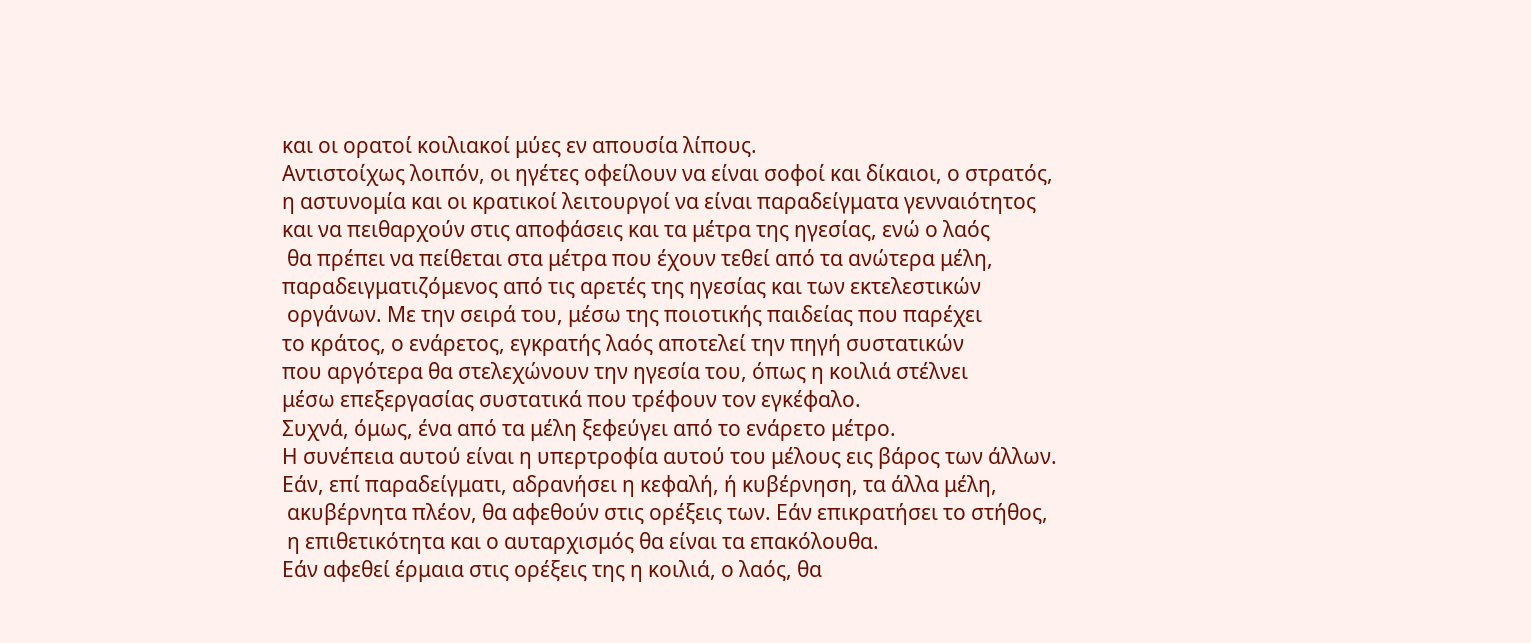και οι ορατοί κοιλιακοί μύες εν απουσία λίπους.
Αντιστοίχως λοιπόν, οι ηγέτες οφείλουν να είναι σοφοί και δίκαιοι, ο στρατός,
η αστυνομία και οι κρατικοί λειτουργοί να είναι παραδείγματα γενναιότητος
και να πειθαρχούν στις αποφάσεις και τα μέτρα της ηγεσίας, ενώ ο λαός
 θα πρέπει να πείθεται στα μέτρα που έχουν τεθεί από τα ανώτερα μέλη,
παραδειγματιζόμενος από τις αρετές της ηγεσίας και των εκτελεστικών
 οργάνων. Με την σειρά του, μέσω της ποιοτικής παιδείας που παρέχει
το κράτος, ο ενάρετος, εγκρατής λαός αποτελεί την πηγή συστατικών
που αργότερα θα στελεχώνουν την ηγεσία του, όπως η κοιλιά στέλνει
μέσω επεξεργασίας συστατικά που τρέφουν τον εγκέφαλο.
Συχνά, όμως, ένα από τα μέλη ξεφεύγει από το ενάρετο μέτρο.
Η συνέπεια αυτού είναι η υπερτροφία αυτού του μέλους εις βάρος των άλλων.
Εάν, επί παραδείγματι, αδρανήσει η κεφαλή, ή κυβέρνηση, τα άλλα μέλη,
 ακυβέρνητα πλέον, θα αφεθούν στις ορέξεις των. Εάν επικρατήσει το στήθος,
 η επιθετικότητα και ο αυταρχισμός θα είναι τα επακόλουθα.
Εάν αφεθεί έρμαια στις ορέξεις της η κοιλιά, ο λαός, θα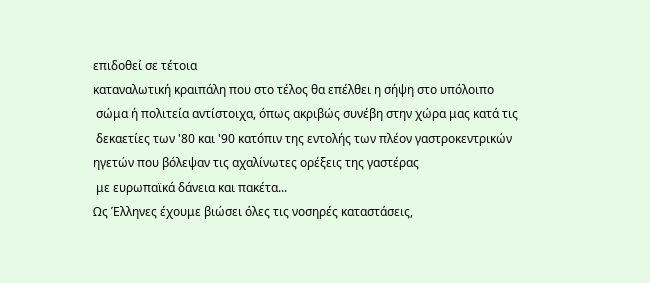επιδοθεί σε τέτοια
καταναλωτική κραιπάλη που στο τέλος θα επέλθει η σήψη στο υπόλοιπο
 σώμα ή πολιτεία αντίστοιχα, όπως ακριβώς συνέβη στην χώρα μας κατά τις
 δεκαετίες των '80 και '90 κατόπιν της εντολής των πλέον γαστροκεντρικών
ηγετών που βόλεψαν τις αχαλίνωτες ορέξεις της γαστέρας
 με ευρωπαϊκά δάνεια και πακέτα...
Ως Έλληνες έχουμε βιώσει όλες τις νοσηρές καταστάσεις,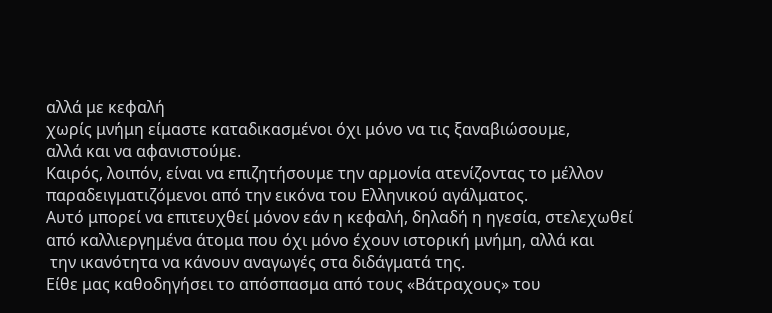αλλά με κεφαλή
χωρίς μνήμη είμαστε καταδικασμένοι όχι μόνο να τις ξαναβιώσουμε,
αλλά και να αφανιστούμε.
Kαιρός, λοιπόν, είναι να επιζητήσουμε την αρμονία ατενίζοντας το μέλλον
παραδειγματιζόμενοι από την εικόνα του Ελληνικού αγάλματος.
Αυτό μπορεί να επιτευχθεί μόνον εάν η κεφαλή, δηλαδή η ηγεσία, στελεχωθεί
από καλλιεργημένα άτομα που όχι μόνο έχουν ιστορική μνήμη, αλλά και
 την ικανότητα να κάνουν αναγωγές στα διδάγματά της.
Είθε μας καθοδηγήσει το απόσπασμα από τους «Βάτραχους» του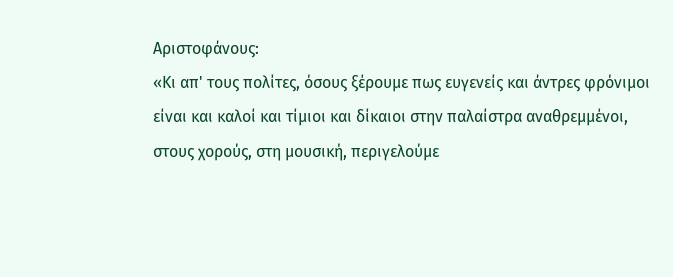Αριστοφάνους:
«Κι απ' τους πολίτες, όσους ξέρουμε πως ευγενείς και άντρες φρόνιμοι
είναι και καλοί και τίμιοι και δίκαιοι στην παλαίστρα αναθρεμμένοι,
στους χορούς, στη μουσική, περιγελούμε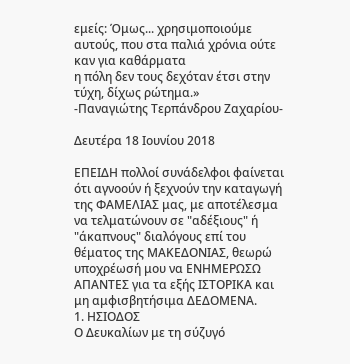εμείς: Όμως... χρησιμοποιούμε
αυτούς, που στα παλιά χρόνια ούτε καν για καθάρματα
η πόλη δεν τους δεχόταν έτσι στην τύχη, δίχως ρώτημα.»
-Παναγιώτης Τερπάνδρου Ζαχαρίου-

Δευτέρα 18 Ιουνίου 2018

ΕΠΕΙΔΗ πολλοί συνάδελφοι φαίνεται ότι αγνοούν ή ξεχνούν την καταγωγή της ΦΑΜΕΛΙΑΣ μας, με αποτέλεσμα να τελματώνουν σε "αδέξιους" ή "άκαπνους" διαλόγους επί του θέματος της ΜΑΚΕΔΟΝΙΑΣ, θεωρώ υποχρέωσή μου να ΕΝΗΜΕΡΩΣΩ ΑΠΑΝΤΕΣ για τα εξής ΙΣΤΟΡΙΚΑ και μη αμφισβητήσιμα ΔΕΔΟΜΕΝΑ.
1. ΗΣΙΟΔΟΣ
Ο Δευκαλίων με τη σύζυγό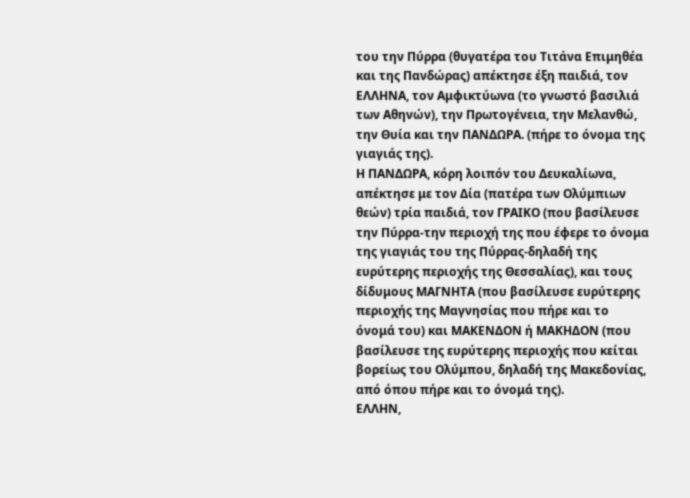του την Πύρρα (θυγατέρα του Τιτάνα Επιμηθέα και της Πανδώρας) απέκτησε έξη παιδιά, τον ΕΛΛΗΝΑ, τον Αμφικτύωνα (το γνωστό βασιλιά των Αθηνών), την Πρωτογένεια, την Μελανθώ, την Θυία και την ΠΑΝΔΩΡΑ. (πήρε το όνομα της γιαγιάς της).
Η ΠΑΝΔΩΡΑ, κόρη λοιπόν του Δευκαλίωνα, απέκτησε με τον Δία (πατέρα των Ολύμπιων θεών) τρία παιδιά, τον ΓΡΑΙΚΟ (που βασίλευσε την Πύρρα-την περιοχή της που έφερε το όνομα της γιαγιάς του της Πύρρας-δηλαδή της ευρύτερης περιοχής της Θεσσαλίας), και τους δίδυμους ΜΑΓΝΗΤΑ (που βασίλευσε ευρύτερης περιοχής της Μαγνησίας που πήρε και το όνομά του) και ΜΑΚΕΝΔΟΝ ή ΜΑΚΗΔΟΝ (που βασίλευσε της ευρύτερης περιοχής που κείται βορείως του Ολύμπου, δηλαδή της Μακεδονίας, από όπου πήρε και το όνομά της).
ΕΛΛΗΝ,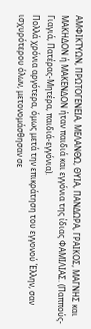ΑΜΦΙΚΤΥΩΝ, ΠΡΩΤΟΓΕΝΕΙΑ, ΜΕΛΑΝΘΩ, ΘΥΙΑ, ΠΑΝΔΩΡΑ, ΓΡΑΙΚΟΣ, ΜΑΓΝΗΣ και ΜΑΚΗΔΟΝ ή ΜΑΚΕΝΔΟΝ ήταν παιδιά και εγγόνια της ίδιας ΦΑΜΙΛΙΑΣ. (Παππούς-Γιαγιά, Πατέρας-Μητέρα, παιδιά-εγγόνια).
Πολλά χρόνια αργότερα, όμως μετά την επικράτηση του εγγονού Έλλην, σαν ισχυρότερου όλων, μετονομάσθησαν σε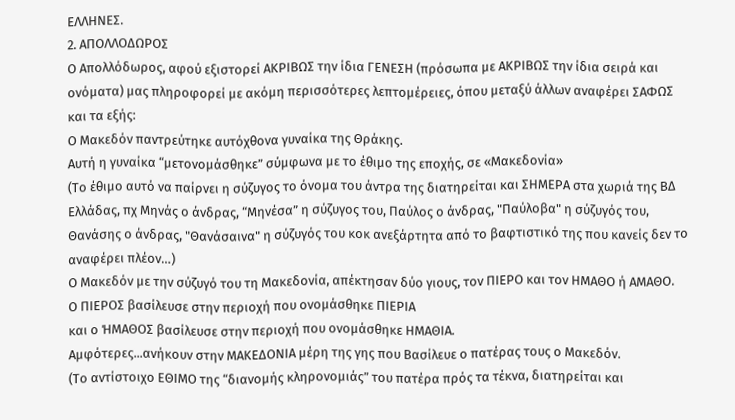ΕΛΛΗΝΕΣ.
2. ΑΠΟΛΛΟΔΩΡΟΣ
Ο Απολλόδωρος, αφού εξιστορεί ΑΚΡΙΒΩΣ την ίδια ΓΕΝΕΣΗ (πρόσωπα με ΑΚΡΙΒΩΣ την ίδια σειρά και ονόματα) μας πληροφορεί με ακόμη περισσότερες λεπτομέρειες, όπου μεταξύ άλλων αναφέρει ΣΑΦΩΣ και τα εξής:
Ο Μακεδόν παντρεύτηκε αυτόχθονα γυναίκα της Θράκης.
Αυτή η γυναίκα “μετονομάσθηκε” σύμφωνα με το έθιμο της εποχής, σε «Μακεδονία»
(Το έθιμο αυτό να παίρνει η σύζυγος το όνομα του άντρα της διατηρείται και ΣΗΜΕΡΑ στα χωριά της ΒΔ Ελλάδας, πχ Μηνάς ο άνδρας, “Μηνέσα” η σύζυγος του, Παύλος ο άνδρας, "Παύλοβα" η σύζυγός του, Θανάσης ο άνδρας, "Θανάσαινα" η σύζυγός του κοκ ανεξάρτητα από το βαφτιστικό της που κανείς δεν το αναφέρει πλέον…)
Ο Μακεδόν με την σύζυγό του τη Μακεδονία, απέκτησαν δύο γιους, τον ΠΙΕΡΟ και τον ΗΜΑΘΟ ή ΑΜΑΘΟ.
Ο ΠΙΕΡΟΣ βασίλευσε στην περιοχή που ονομάσθηκε ΠΙΕΡΙΑ
και ο ΉΜΑΘΟΣ βασίλευσε στην περιοχή που ονομάσθηκε ΗΜΑΘΙΑ.
Αμφότερες...ανήκουν στην ΜΑΚΕΔΟΝΙΑ μέρη της γης που Βασίλευε ο πατέρας τους ο Μακεδόν.
(Το αντίστοιχο ΕΘΙΜΟ της “διανομής κληρονομιάς” του πατέρα πρός τα τέκνα, διατηρείται και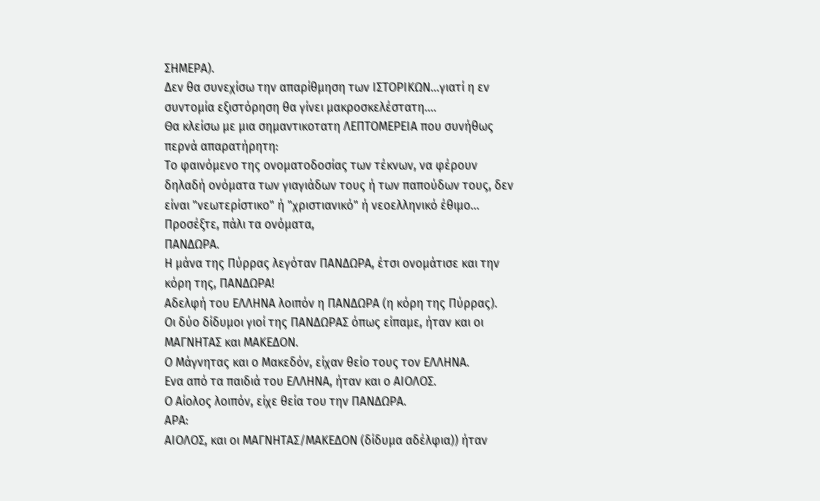ΣΗΜΕΡΑ).
Δεν θα συνεχίσω την απαρίθμηση των ΙΣΤΟΡΙΚΩΝ...γιατί η εν συντομία εξιστόρηση θα γίνει μακροσκελέστατη….
Θα κλείσω με μια σημαντικοτατη ΛΕΠΤΟΜΕΡΕΙΑ που συνήθως περνά απαρατήρητη:
Το φαινόμενο της ονοματοδοσίας των τέκνων, να φέρουν δηλαδή ονόματα των γιαγιάδων τους ή των παπούδων τους, δεν είναι "νεωτερίστικο" ή "χριστιανικό" ή νεοελληνικό έθιμο... Προσέξτε, πάλι τα ονόματα,
ΠΑΝΔΩΡΑ.
Η μάνα της Πύρρας λεγόταν ΠΑΝΔΩΡΑ, έτσι ονομάτισε και την κόρη της, ΠΑΝΔΩΡΑ!
Αδελφή του ΕΛΛΗΝΑ λοιπόν η ΠΑΝΔΩΡΑ (η κόρη της Πύρρας).
Οι δύο δίδυμοι γιοί της ΠΑΝΔΩΡΑΣ όπως είπαμε, ήταν και οι ΜΑΓΝΗΤΑΣ και ΜΑΚΕΔΟΝ.
Ο Μάγνητας και ο Μακεδόν, είχαν θείο τους τον ΕΛΛΗΝΑ.
Ενα από τα παιδιά του ΕΛΛΗΝΑ, ήταν και ο ΑΙΟΛΟΣ.
Ο Αίολος λοιπόν, είχε θεία του την ΠΑΝΔΩΡΑ.
ΑΡΑ:
ΑΙΟΛΟΣ, και οι ΜΑΓΝΗΤΑΣ/ΜΑΚΕΔΟΝ (δίδυμα αδέλφια)) ήταν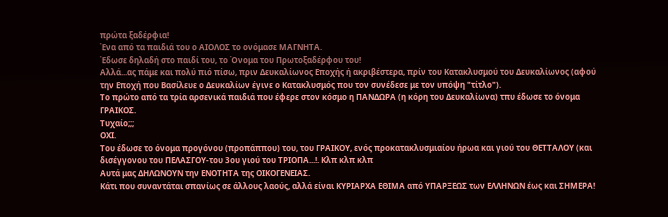πρώτα ξαδέρφια!
Ένα από τα παιδιά του ο ΑΙΟΛΟΣ το ονόμασε ΜΑΓΝΗΤΑ.
Έδωσε δηλαδή στο παιδί του, το Όνομα του Πρωτοξαδέρφου του!
Αλλά...ας πάμε και πολύ πιό πίσω, πριν Δευκαλίωνος Εποχής ή ακριβέστερα, πρίν του Κατακλυσμού του Δευκαλίωνος (αφού την Εποχή που Βασίλευε ο Δευκαλίων έγινε ο Κατακλυσμός που τον συνέδεσε με τον υπόψη "τίτλο").
Το πρώτο από τα τρία αρσενικά παιδιά που έφερε στον κόσμο η ΠΑΝΔΩΡΑ (η κόρη του Δευκαλίωνα) τπυ έδωσε το όνομα ΓΡΑΙΚΟΣ.
Τυχαίο;;;
ΟΧΙ.
Του έδωσε το όνομα προγόνου (προπάππου) του, του ΓΡΑΙΚΟΥ, ενός προκατακλυσμιαίου ήρωα και γιού του ΘΕΤΤΑΛΟΥ (και δισέγγονου του ΠΕΛΑΣΓΟΥ-του 3ου γιού του ΤΡΙΟΠΑ...!. Κλπ κλπ κλπ
Αυτά μας ΔΗΛΩΝΟΥΝ την ΕΝΟΤΗΤΑ της ΟΙΚΟΓΕΝΕΙΑΣ.
Κάτι που συναντάται σπανίως σε άλλους λαούς, αλλά είναι ΚΥΡΙΑΡΧΑ ΕΘΙΜΑ από ΥΠΑΡΞΕΩΣ των ΕΛΛΗΝΩΝ έως και ΣΗΜΕΡΑ!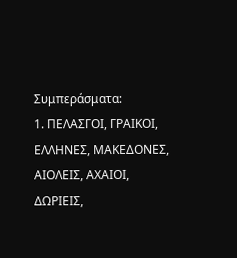Συμπεράσματα:
1. ΠΕΛΑΣΓΟΙ, ΓΡΑΙΚΟΙ, ΕΛΛΗΝΕΣ, ΜΑΚΕΔΟΝΕΣ, ΑΙΟΛΕΙΣ, ΑΧΑΙΟΙ, ΔΩΡΙΕΙΣ,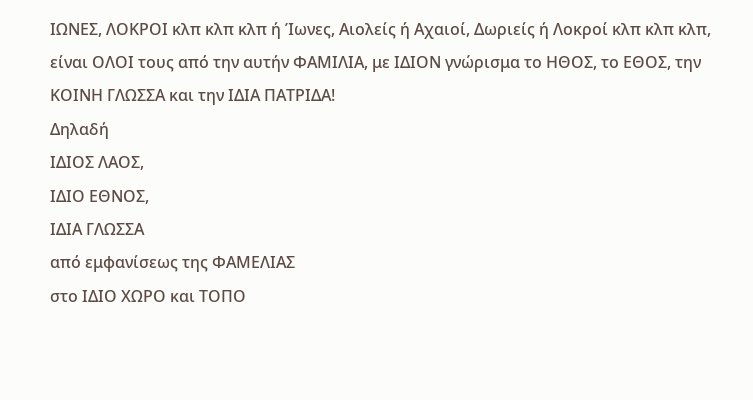ΙΩΝΕΣ, ΛΟΚΡΟΙ κλπ κλπ κλπ ή Ίωνες, Αιολείς ή Αχαιοί, Δωριείς ή Λοκροί κλπ κλπ κλπ,
είναι ΟΛΟΙ τους από την αυτήν ΦΑΜΙΛΙΑ, με ΙΔΙΟΝ γνώρισμα το ΗΘΟΣ, το ΕΘΟΣ, την ΚΟΙΝΗ ΓΛΩΣΣΑ και την ΙΔΙΑ ΠΑΤΡΙΔΑ!
Δηλαδή
ΙΔΙΟΣ ΛΑΟΣ,
ΙΔΙΟ ΕΘΝΟΣ,
ΙΔΙΑ ΓΛΩΣΣΑ
από εμφανίσεως της ΦΑΜΕΛΙΑΣ
στο ΙΔΙΟ ΧΩΡΟ και ΤΟΠΟ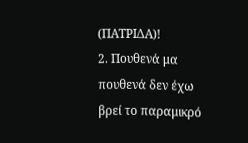(ΠΑΤΡΙΔΑ)!
2. Πουθενά μα πουθενά δεν έχω βρεί το παραμικρό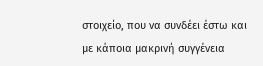στοιχείο, που να συνδέει έστω και με κάποια μακρινή συγγένεια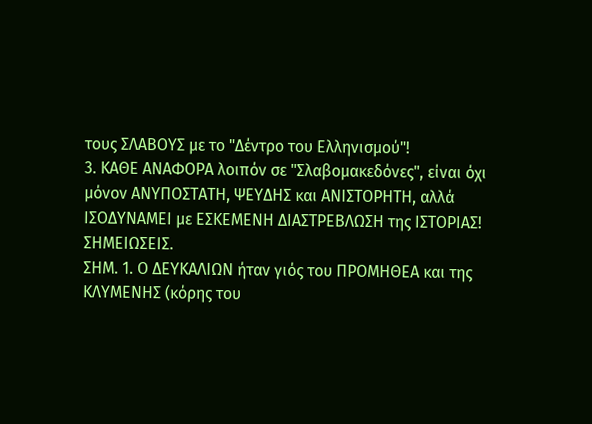τους ΣΛΑΒΟΥΣ με το "Δέντρο του Ελληνισμού"!
3. ΚΑΘΕ ΑΝΑΦΟΡΑ λοιπόν σε "Σλαβομακεδόνες", είναι όχι μόνον ΑΝΥΠΟΣΤΑΤΗ, ΨΕΥΔΗΣ και ΑΝΙΣΤΟΡΗΤΗ, αλλά ΙΣΟΔΥΝΑΜΕΙ με ΕΣΚΕΜΕΝΗ ΔΙΑΣΤΡΕΒΛΩΣΗ της ΙΣΤΟΡΙΑΣ!
ΣΗΜΕΙΩΣΕΙΣ.
ΣΗΜ. 1. Ο ΔΕΥΚΑΛΙΩΝ ήταν γιός του ΠΡΟΜΗΘΕΑ και της ΚΛΥΜΕΝΗΣ (κόρης του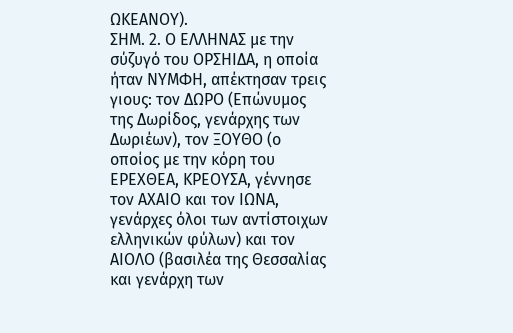ΩΚΕΑΝΟΥ).
ΣΗΜ. 2. Ο ΕΛΛΗΝΑΣ με την σύζυγό του ΟΡΣΗΙΔΑ, η οποία ήταν ΝΥΜΦΗ, απέκτησαν τρεις γιους: τον ΔΩΡΟ (Επώνυμος της Δωρίδος, γενάρχης των Δωριέων), τον ΞΟΥΘΟ (ο οποίος με την κόρη του ΕΡΕΧΘΕΑ, ΚΡΕΟΥΣΑ, γέννησε τον ΑΧΑΙΟ και τον ΙΩΝΑ, γενάρχες όλοι των αντίστοιχων ελληνικών φύλων) και τον ΑΙΟΛΟ (βασιλέα της Θεσσαλίας και γενάρχη των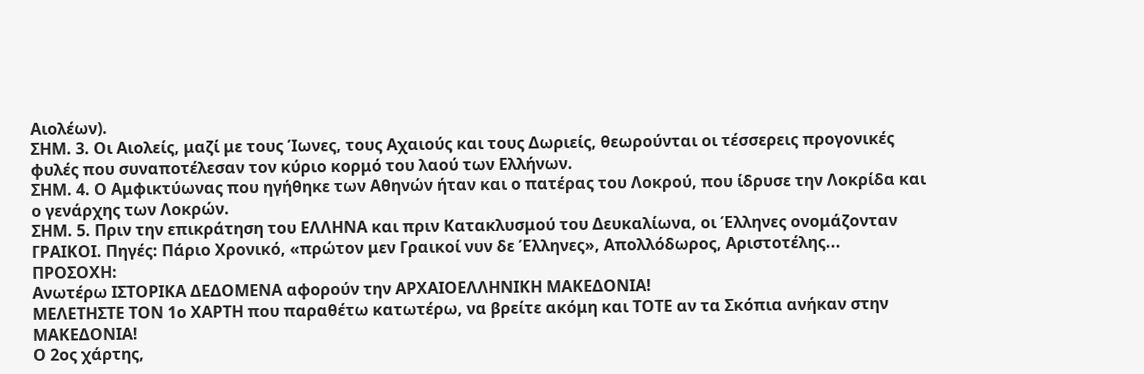Αιολέων).
ΣΗΜ. 3. Οι Αιολείς, μαζί με τους Ίωνες, τους Αχαιούς και τους Δωριείς, θεωρούνται οι τέσσερεις προγονικές φυλές που συναποτέλεσαν τον κύριο κορμό του λαού των Ελλήνων.
ΣΗΜ. 4. Ο Αμφικτύωνας που ηγήθηκε των Αθηνών ήταν και ο πατέρας του Λοκρού, που ίδρυσε την Λοκρίδα και ο γενάρχης των Λοκρών.
ΣΗΜ. 5. Πριν την επικράτηση του ΕΛΛΗΝΑ και πριν Κατακλυσμού του Δευκαλίωνα, οι Έλληνες ονομάζονταν ΓΡΑΙΚΟΙ. Πηγές: Πάριο Χρονικό, «πρώτον μεν Γραικοί νυν δε Έλληνες», Απολλόδωρος, Αριστοτέλης...
ΠΡΟΣΟΧΗ:
Ανωτέρω ΙΣΤΟΡΙΚΑ ΔΕΔΟΜΕΝΑ αφορούν την ΑΡΧΑΙΟΕΛΛΗΝΙΚΗ ΜΑΚΕΔΟΝΙΑ!
ΜΕΛΕΤΗΣΤΕ ΤΟΝ 1ο ΧΑΡΤΗ που παραθέτω κατωτέρω, να βρείτε ακόμη και ΤΟΤΕ αν τα Σκόπια ανήκαν στην ΜΑΚΕΔΟΝΙΑ!
Ο 2ος χάρτης,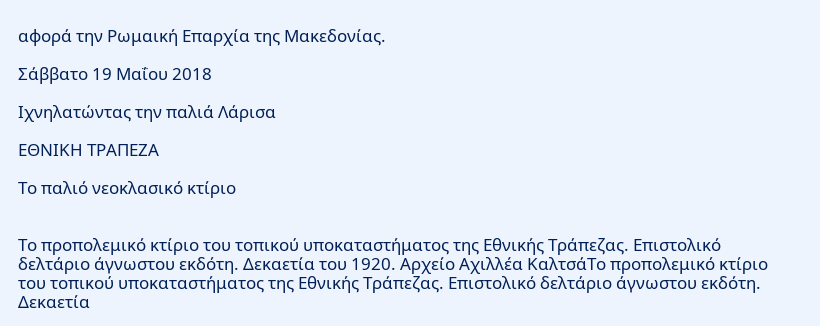αφορά την Ρωμαική Επαρχία της Μακεδονίας.

Σάββατο 19 Μαΐου 2018

Ιχνηλατώντας την παλιά Λάρισα

ΕΘΝΙΚΗ ΤΡΑΠΕΖΑ

Το παλιό νεοκλασικό κτίριο


Το προπολεμικό κτίριο του τοπικού υποκαταστήματος της Εθνικής Τράπεζας. Επιστολικό δελτάριο άγνωστου εκδότη. Δεκαετία του 1920. Αρχείο Αχιλλέα ΚαλτσάΤο προπολεμικό κτίριο του τοπικού υποκαταστήματος της Εθνικής Τράπεζας. Επιστολικό δελτάριο άγνωστου εκδότη. Δεκαετία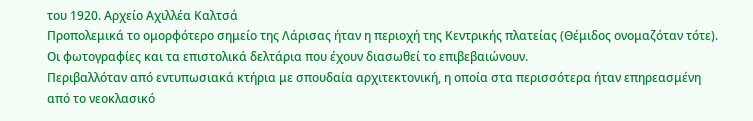του 1920. Αρχείο Αχιλλέα Καλτσά
Προπολεμικά το ομορφότερο σημείο της Λάρισας ήταν η περιοχή της Κεντρικής πλατείας (Θέμιδος ονομαζόταν τότε). Οι φωτογραφίες και τα επιστολικά δελτάρια που έχουν διασωθεί το επιβεβαιώνουν.
Περιβαλλόταν από εντυπωσιακά κτήρια με σπουδαία αρχιτεκτονική, η οποία στα περισσότερα ήταν επηρεασμένη από το νεοκλασικό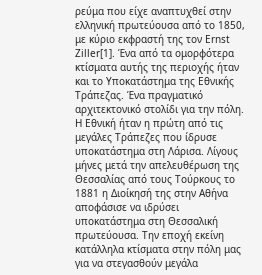ρεύμα που είχε αναπτυχθεί στην ελληνική πρωτεύουσα από το 1850, με κύριο εκφραστή της τον Ernst Ziller[1]. Ένα από τα ομορφότερα κτίσματα αυτής της περιοχής ήταν και το Υποκατάστημα της Εθνικής Τράπεζας. Ένα πραγματικό αρχιτεκτονικό στολίδι για την πόλη.
Η Εθνική ήταν η πρώτη από τις μεγάλες Τράπεζες που ίδρυσε υποκατάστημα στη Λάρισα. Λίγους μήνες μετά την απελευθέρωση της Θεσσαλίας από τους Τούρκους το 1881 η Διοίκησή της στην Αθήνα αποφάσισε να ιδρύσει υποκατάστημα στη Θεσσαλική πρωτεύουσα. Την εποχή εκείνη κατάλληλα κτίσματα στην πόλη μας για να στεγασθούν μεγάλα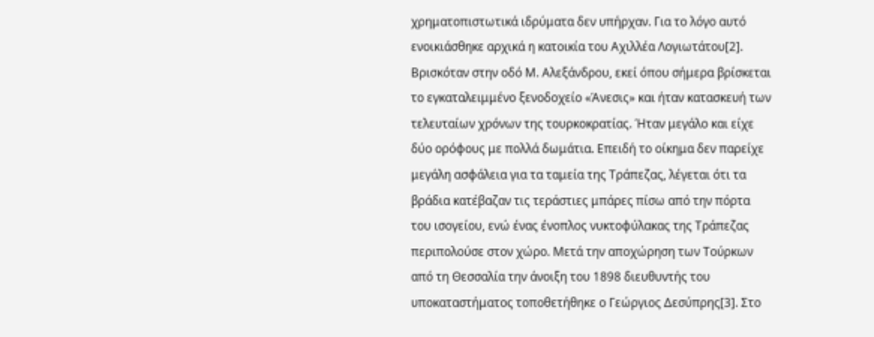χρηματοπιστωτικά ιδρύματα δεν υπήρχαν. Για το λόγο αυτό ενοικιάσθηκε αρχικά η κατοικία του Αχιλλέα Λογιωτάτου[2]. Βρισκόταν στην οδό Μ. Αλεξάνδρου, εκεί όπου σήμερα βρίσκεται το εγκαταλειμμένο ξενοδοχείο «Άνεσις» και ήταν κατασκευή των τελευταίων χρόνων της τουρκοκρατίας. Ήταν μεγάλο και είχε δύο ορόφους με πολλά δωμάτια. Επειδή το οίκημα δεν παρείχε μεγάλη ασφάλεια για τα ταμεία της Τράπεζας, λέγεται ότι τα βράδια κατέβαζαν τις τεράστιες μπάρες πίσω από την πόρτα του ισογείου, ενώ ένας ένοπλος νυκτοφύλακας της Τράπεζας περιπολούσε στον χώρο. Μετά την αποχώρηση των Τούρκων από τη Θεσσαλία την άνοιξη του 1898 διευθυντής του υποκαταστήματος τοποθετήθηκε ο Γεώργιος Δεσύπρης[3]. Στο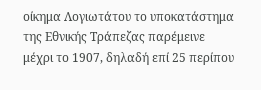οίκημα Λογιωτάτου το υποκατάστημα της Εθνικής Τράπεζας παρέμεινε μέχρι το 1907, δηλαδή επί 25 περίπου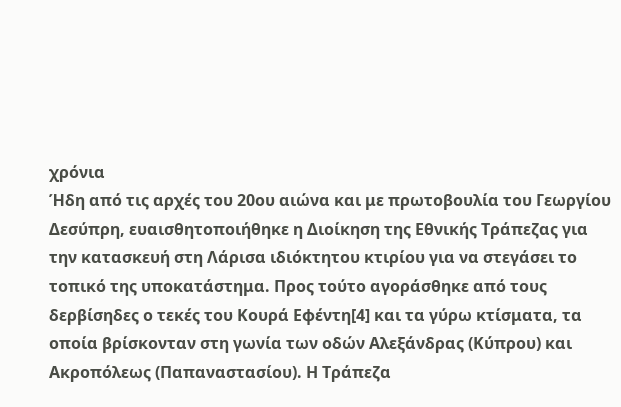χρόνια
Ήδη από τις αρχές του 20ου αιώνα και με πρωτοβουλία του Γεωργίου Δεσύπρη, ευαισθητοποιήθηκε η Διοίκηση της Εθνικής Τράπεζας για την κατασκευή στη Λάρισα ιδιόκτητου κτιρίου για να στεγάσει το τοπικό της υποκατάστημα. Προς τούτο αγοράσθηκε από τους δερβίσηδες ο τεκές του Κουρά Εφέντη[4] και τα γύρω κτίσματα, τα οποία βρίσκονταν στη γωνία των οδών Αλεξάνδρας (Κύπρου) και Ακροπόλεως (Παπαναστασίου). Η Τράπεζα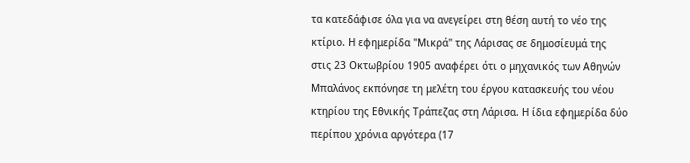τα κατεδάφισε όλα για να ανεγείρει στη θέση αυτή το νέο της κτίριο. Η εφημερίδα "Μικρά" της Λάρισας σε δημοσίευμά της στις 23 Οκτωβρίου 1905 αναφέρει ότι ο μηχανικός των Αθηνών Μπαλάνος εκπόνησε τη μελέτη του έργου κατασκευής του νέου κτηρίου της Εθνικής Τράπεζας στη Λάρισα. Η ίδια εφημερίδα δύο περίπου χρόνια αργότερα (17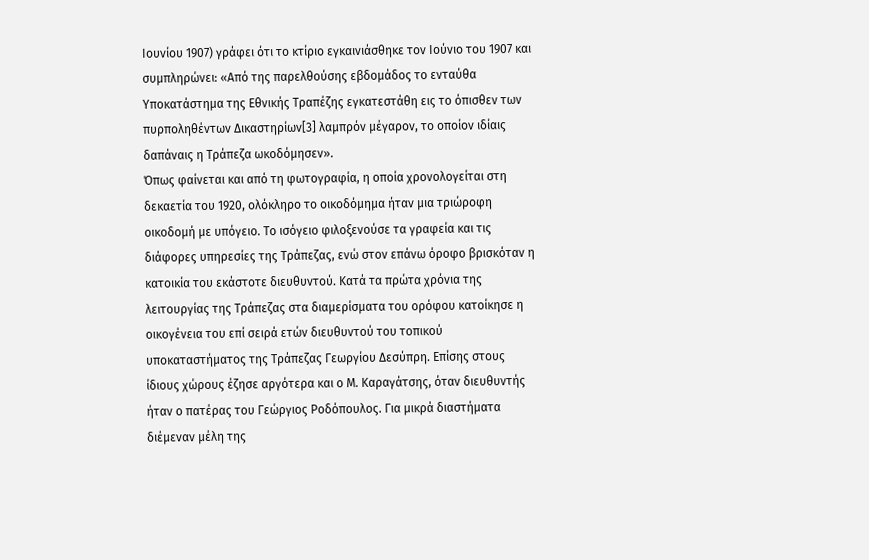Ιουνίου 1907) γράφει ότι το κτίριο εγκαινιάσθηκε τον Ιούνιο του 1907 και συμπληρώνει: «Από της παρελθούσης εβδομάδος το ενταύθα Υποκατάστημα της Εθνικής Τραπέζης εγκατεστάθη εις το όπισθεν των πυρποληθέντων Δικαστηρίων[3] λαμπρόν μέγαρον, το οποίον ιδίαις δαπάναις η Τράπεζα ωκοδόμησεν».
Όπως φαίνεται και από τη φωτογραφία, η οποία χρονολογείται στη δεκαετία του 1920, ολόκληρο το οικοδόμημα ήταν μια τριώροφη οικοδομή με υπόγειο. Το ισόγειο φιλοξενούσε τα γραφεία και τις διάφορες υπηρεσίες της Τράπεζας, ενώ στον επάνω όροφο βρισκόταν η κατοικία του εκάστοτε διευθυντού. Κατά τα πρώτα χρόνια της λειτουργίας της Τράπεζας στα διαμερίσματα του ορόφου κατοίκησε η οικογένεια του επί σειρά ετών διευθυντού του τοπικού υποκαταστήματος της Τράπεζας Γεωργίου Δεσύπρη. Επίσης στους ίδιους χώρους έζησε αργότερα και ο Μ. Καραγάτσης, όταν διευθυντής ήταν ο πατέρας του Γεώργιος Ροδόπουλος. Για μικρά διαστήματα διέμεναν μέλη της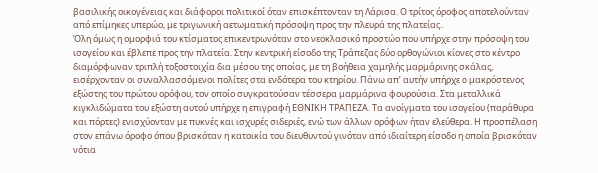βασιλικής οικογένειας και διάφοροι πολιτικοί όταν επισκέπτονταν τη Λάρισα. Ο τρίτος όροφος αποτελούνταν από επίμηκες υπερώο, με τριγωνική αετωματική πρόσοψη προς την πλευρά της πλατείας..
Όλη όμως η ομορφιά του κτίσματος επικεντρωνόταν στο νεοκλασικό προστώο που υπήρχε στην πρόσοψη του ισογείου και έβλεπε προς την πλατεία. Στην κεντρική είσοδο της Τράπεζας δύο ορθογώνιοι κίονες στο κέντρο διαμόρφωναν τριπλή τοξοστοιχία δια μέσου της οποίας, με τη βοήθεια χαμηλής μαρμάρινης σκάλας, εισέρχονταν οι συναλλασσόμενοι πολίτες στα ενδότερα του κτηρίου. Πάνω απ’ αυτήν υπήρχε o μακρόστενος εξώστης του πρώτου ορόφου, τον οποίο συγκρατούσαν τέσσερα μαρμάρινα φουρούσια. Στα μεταλλικά κιγκλιδώματα του εξώστη αυτού υπήρχε η επιγραφή ΕΘΝΙΚΗ ΤΡΑΠΕΖΑ. Τα ανοίγματα του ισογείου (παράθυρα και πόρτες) ενισχύονταν με πυκνές και ισχυρές σιδεριές, ενώ των άλλων ορόφων ήταν ελεύθερα. Η προσπέλαση στον επάνω όροφο όπου βρισκόταν η κατοικία του διευθυντού γινόταν από ιδιαίτερη είσοδο η οποία βρισκόταν νότια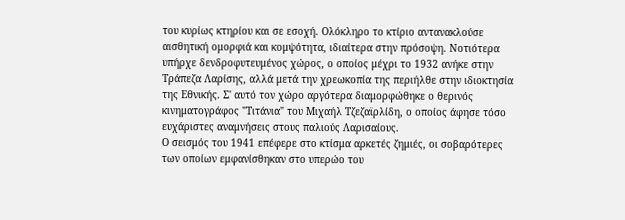του κυρίως κτηρίου και σε εσοχή. Ολόκληρο το κτίριο αντανακλούσε αισθητική ομορφιά και κομψότητα, ιδιαίτερα στην πρόσοψη. Νοτιότερα υπήρχε δενδροφυτευμένος χώρος, ο οποίος μέχρι το 1932 ανήκε στην Τράπεζα Λαρίσης, αλλά μετά την χρεωκοπία της περιήλθε στην ιδιοκτησία της Εθνικής. Σ' αυτό τον χώρο αργότερα διαμορφώθηκε ο θερινός κινηματογράφος "Τιτάνια" του Μιχαήλ Τζεζαϊρλίδη, ο οποίος άφησε τόσο ευχάριστες αναμνήσεις στους παλιούς Λαρισαίους.
Ο σεισμός του 1941 επέφερε στο κτίσμα αρκετές ζημιές, οι σοβαρότερες των οποίων εμφανίσθηκαν στο υπερώο του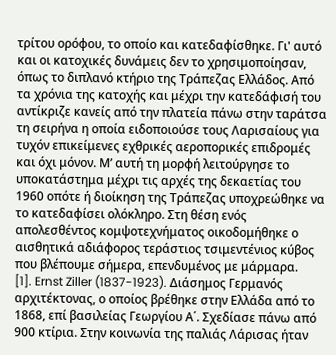τρίτου ορόφου, το οποίο και κατεδαφίσθηκε. Γι' αυτό και οι κατοχικές δυνάμεις δεν το χρησιμοποίησαν, όπως το διπλανό κτήριο της Τράπεζας Ελλάδος. Από τα χρόνια της κατοχής και μέχρι την κατεδάφισή του αντίκριζε κανείς από την πλατεία πάνω στην ταράτσα τη σειρήνα η οποία ειδοποιούσε τους Λαρισαίους για τυχόν επικείμενες εχθρικές αεροπορικές επιδρομές και όχι μόνον. Μ’ αυτή τη μορφή λειτούργησε το υποκατάστημα μέχρι τις αρχές της δεκαετίας του 1960 οπότε ή διοίκηση της Τράπεζας υποχρεώθηκε να το κατεδαφίσει ολόκληρο. Στη θέση ενός απολεσθέντος κομψοτεχνήματος οικοδομήθηκε ο αισθητικά αδιάφορος τεράστιος τσιμεντένιος κύβος που βλέπουμε σήμερα, επενδυμένος με μάρμαρα.
[1]. Ernst Ziller (1837-1923). Διάσημος Γερμανός αρχιτέκτονας, ο οποίος βρέθηκε στην Ελλάδα από το 1868, επί βασιλείας Γεωργίου Α΄. Σχεδίασε πάνω από 900 κτίρια. Στην κοινωνία της παλιάς Λάρισας ήταν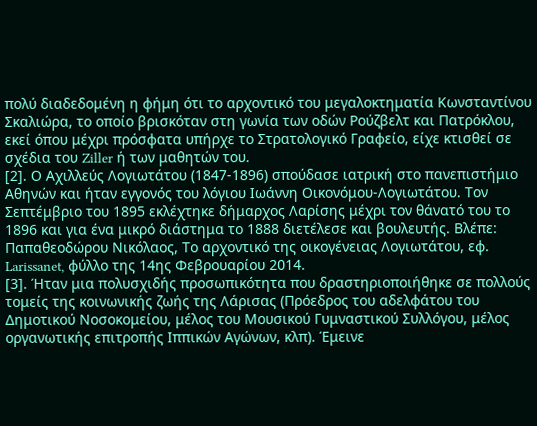πολύ διαδεδομένη η φήμη ότι το αρχοντικό του μεγαλοκτηματία Κωνσταντίνου Σκαλιώρα, το οποίο βρισκόταν στη γωνία των οδών Ρούζβελτ και Πατρόκλου, εκεί όπου μέχρι πρόσφατα υπήρχε το Στρατολογικό Γραφείο, είχε κτισθεί σε σχέδια του Ziller ή των μαθητών του.
[2]. Ο Αχιλλεύς Λογιωτάτου (1847-1896) σπούδασε ιατρική στο πανεπιστήμιο Αθηνών και ήταν εγγονός του λόγιου Ιωάννη Οικονόμου-Λογιωτάτου. Τον Σεπτέμβριο του 1895 εκλέχτηκε δήμαρχος Λαρίσης μέχρι τον θάνατό του το 1896 και για ένα μικρό διάστημα το 1888 διετέλεσε και βουλευτής. Βλέπε: Παπαθεοδώρου Νικόλαος, Το αρχοντικό της οικογένειας Λογιωτάτου, εφ. Larissanet, φύλλο της 14ης Φεβρουαρίου 2014.
[3]. Ήταν μια πολυσχιδής προσωπικότητα που δραστηριοποιήθηκε σε πολλούς τομείς της κοινωνικής ζωής της Λάρισας (Πρόεδρος του αδελφάτου του Δημοτικού Νοσοκομείου, μέλος του Μουσικού Γυμναστικού Συλλόγου, μέλος οργανωτικής επιτροπής Ιππικών Αγώνων, κλπ). Έμεινε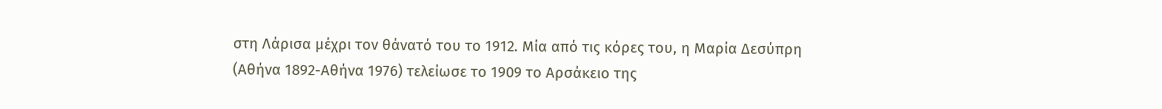στη Λάρισα μέχρι τον θάνατό του το 1912. Μία από τις κόρες του, η Μαρία Δεσύπρη (Αθήνα 1892-Αθήνα 1976) τελείωσε το 1909 το Αρσάκειο της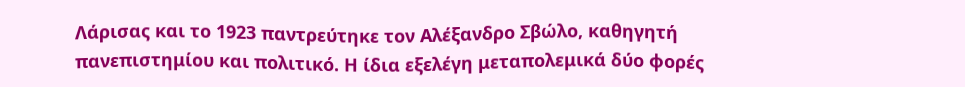Λάρισας και το 1923 παντρεύτηκε τον Αλέξανδρο Σβώλο, καθηγητή πανεπιστημίου και πολιτικό. Η ίδια εξελέγη μεταπολεμικά δύο φορές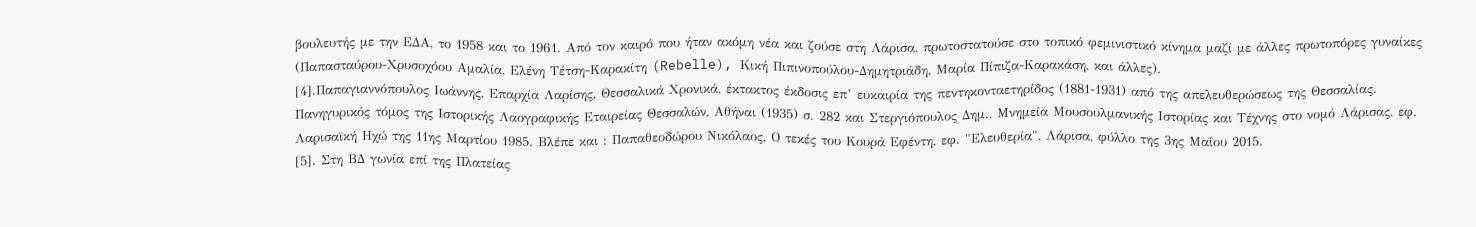βουλευτής με την ΕΔΑ, το 1958 και το 1961. Από τον καιρό που ήταν ακόμη νέα και ζούσε στη Λάρισα, πρωτοστατούσε στο τοπικό φεμινιστικό κίνημα μαζί με άλλες πρωτοπόρες γυναίκες (Παπασταύρου-Χρυσοχόου Αμαλία, Ελένη Τέτση-Καρακίτη (Rebelle), Κική Πιπινοπούλου-Δημητριάδη, Μαρία Πίπιζα-Καρακάση, και άλλες).
[4].Παπαγιαννόπουλος Ιωάννης, Επαρχία Λαρίσης, Θεσσαλικά Χρονικά, έκτακτος έκδοσις επ’ ευκαιρία της πεντηκονταετηρίδος (1881-1931) από της απελευθερώσεως της Θεσσαλίας. Πανηγυρικός τόμος της Ιστορικής Λαογραφικής Εταιρείας Θεσσαλών, Αθήναι (1935) σ. 282 και Στεργιόπουλος Δημ., Μνημεία Μουσουλμανικής Ιστορίας και Τέχνης στο νομό Λάρισας, εφ. Λαρισαϊκή Ηχώ της 11ης Μαρτίου 1985. Βλέπε και : Παπαθεοδώρου Νικόλαος, Ο τεκές του Κουρά Εφέντη, εφ. "Ελευθερία", Λάρισα, φύλλο της 3ης Μαΐου 2015.
[5]. Στη ΒΔ γωνία επί της Πλατείας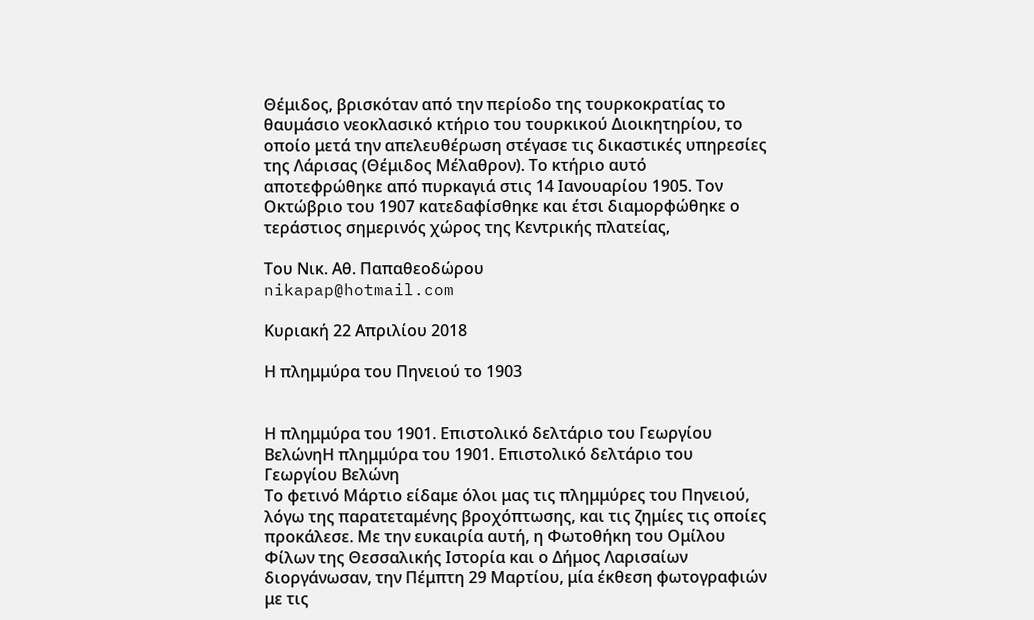Θέμιδος, βρισκόταν από την περίοδο της τουρκοκρατίας το θαυμάσιο νεοκλασικό κτήριο του τουρκικού Διοικητηρίου, το οποίο μετά την απελευθέρωση στέγασε τις δικαστικές υπηρεσίες της Λάρισας (Θέμιδος Μέλαθρον). Το κτήριο αυτό αποτεφρώθηκε από πυρκαγιά στις 14 Ιανουαρίου 1905. Τον Οκτώβριο του 1907 κατεδαφίσθηκε και έτσι διαμορφώθηκε ο τεράστιος σημερινός χώρος της Κεντρικής πλατείας,

Του Νικ. Αθ. Παπαθεοδώρου
nikapap@hotmail.com

Κυριακή 22 Απριλίου 2018

Η πλημμύρα του Πηνειού το 1903


Η πλημμύρα του 1901. Επιστολικό δελτάριο του Γεωργίου ΒελώνηΗ πλημμύρα του 1901. Επιστολικό δελτάριο του Γεωργίου Βελώνη
Το φετινό Μάρτιο είδαμε όλοι μας τις πλημμύρες του Πηνειού, λόγω της παρατεταμένης βροχόπτωσης, και τις ζημίες τις οποίες προκάλεσε. Με την ευκαιρία αυτή, η Φωτοθήκη του Ομίλου Φίλων της Θεσσαλικής Ιστορία και ο Δήμος Λαρισαίων διοργάνωσαν, την Πέμπτη 29 Μαρτίου, μία έκθεση φωτογραφιών με τις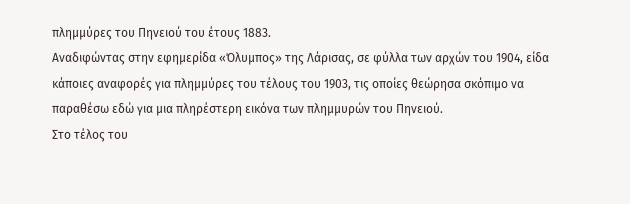πλημμύρες του Πηνειού του έτους 1883.
Αναδιφώντας στην εφημερίδα «Όλυμπος» της Λάρισας, σε φύλλα των αρχών του 1904, είδα κάποιες αναφορές για πλημμύρες του τέλους του 1903, τις οποίες θεώρησα σκόπιμο να παραθέσω εδώ για μια πληρέστερη εικόνα των πλημμυρών του Πηνειού.
Στο τέλος του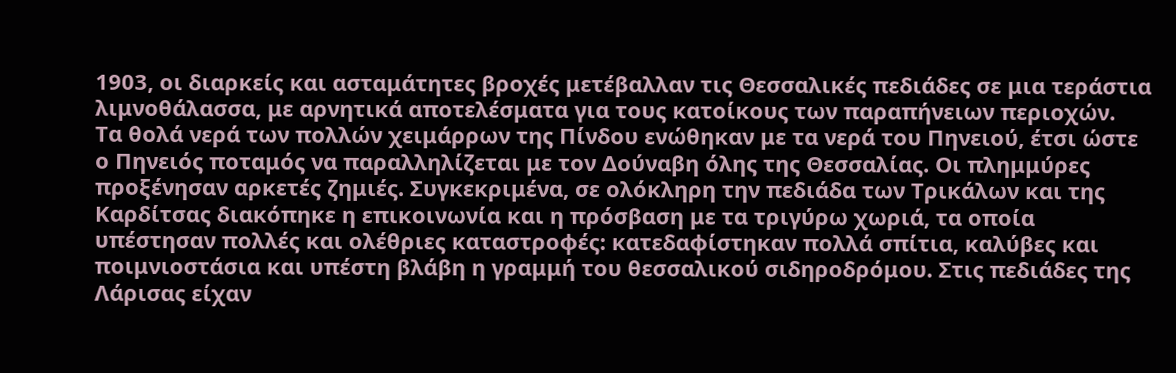1903, οι διαρκείς και ασταμάτητες βροχές μετέβαλλαν τις Θεσσαλικές πεδιάδες σε μια τεράστια λιμνοθάλασσα, με αρνητικά αποτελέσματα για τους κατοίκους των παραπήνειων περιοχών.
Τα θολά νερά των πολλών χειμάρρων της Πίνδου ενώθηκαν με τα νερά του Πηνειού, έτσι ώστε ο Πηνειός ποταμός να παραλληλίζεται με τον Δούναβη όλης της Θεσσαλίας. Οι πλημμύρες προξένησαν αρκετές ζημιές. Συγκεκριμένα, σε ολόκληρη την πεδιάδα των Τρικάλων και της Καρδίτσας διακόπηκε η επικοινωνία και η πρόσβαση με τα τριγύρω χωριά, τα οποία υπέστησαν πολλές και ολέθριες καταστροφές: κατεδαφίστηκαν πολλά σπίτια, καλύβες και ποιμνιοστάσια και υπέστη βλάβη η γραμμή του θεσσαλικού σιδηροδρόμου. Στις πεδιάδες της Λάρισας είχαν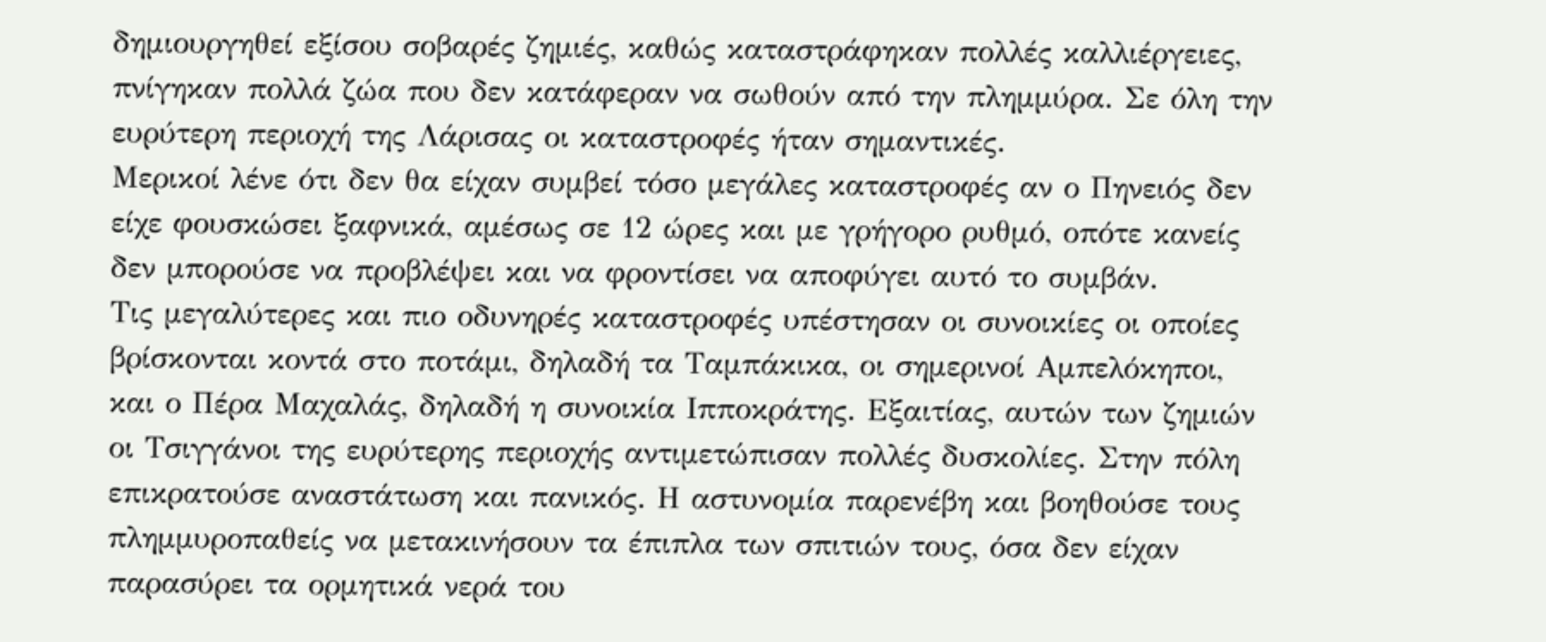δημιουργηθεί εξίσου σοβαρές ζημιές, καθώς καταστράφηκαν πολλές καλλιέργειες, πνίγηκαν πολλά ζώα που δεν κατάφεραν να σωθούν από την πλημμύρα. Σε όλη την ευρύτερη περιοχή της Λάρισας οι καταστροφές ήταν σημαντικές.
Μερικοί λένε ότι δεν θα είχαν συμβεί τόσο μεγάλες καταστροφές αν ο Πηνειός δεν είχε φουσκώσει ξαφνικά, αμέσως σε 12 ώρες και με γρήγορο ρυθμό, οπότε κανείς δεν μπορούσε να προβλέψει και να φροντίσει να αποφύγει αυτό το συμβάν.
Τις μεγαλύτερες και πιο οδυνηρές καταστροφές υπέστησαν οι συνοικίες οι οποίες
βρίσκονται κοντά στο ποτάμι, δηλαδή τα Ταμπάκικα, οι σημερινοί Αμπελόκηποι, και ο Πέρα Μαχαλάς, δηλαδή η συνοικία Ιπποκράτης. Εξαιτίας, αυτών των ζημιών οι Τσιγγάνοι της ευρύτερης περιοχής αντιμετώπισαν πολλές δυσκολίες. Στην πόλη επικρατούσε αναστάτωση και πανικός. Η αστυνομία παρενέβη και βοηθούσε τους πλημμυροπαθείς να μετακινήσουν τα έπιπλα των σπιτιών τους, όσα δεν είχαν παρασύρει τα ορμητικά νερά του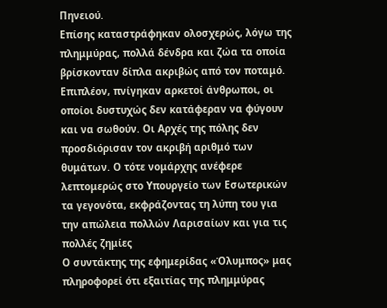Πηνειού.
Επίσης καταστράφηκαν ολοσχερώς, λόγω της πλημμύρας, πολλά δένδρα και ζώα τα οποία βρίσκονταν δίπλα ακριβώς από τον ποταμό. Επιπλέον, πνίγηκαν αρκετοί άνθρωποι, οι οποίοι δυστυχώς δεν κατάφεραν να φύγουν και να σωθούν. Οι Αρχές της πόλης δεν προσδιόρισαν τον ακριβή αριθμό των θυμάτων. Ο τότε νομάρχης ανέφερε λεπτομερώς στο Υπουργείο των Εσωτερικών τα γεγονότα, εκφράζοντας τη λύπη του για την απώλεια πολλών Λαρισαίων και για τις πολλές ζημίες
Ο συντάκτης της εφημερίδας «Όλυμπος» μας πληροφορεί ότι εξαιτίας της πλημμύρας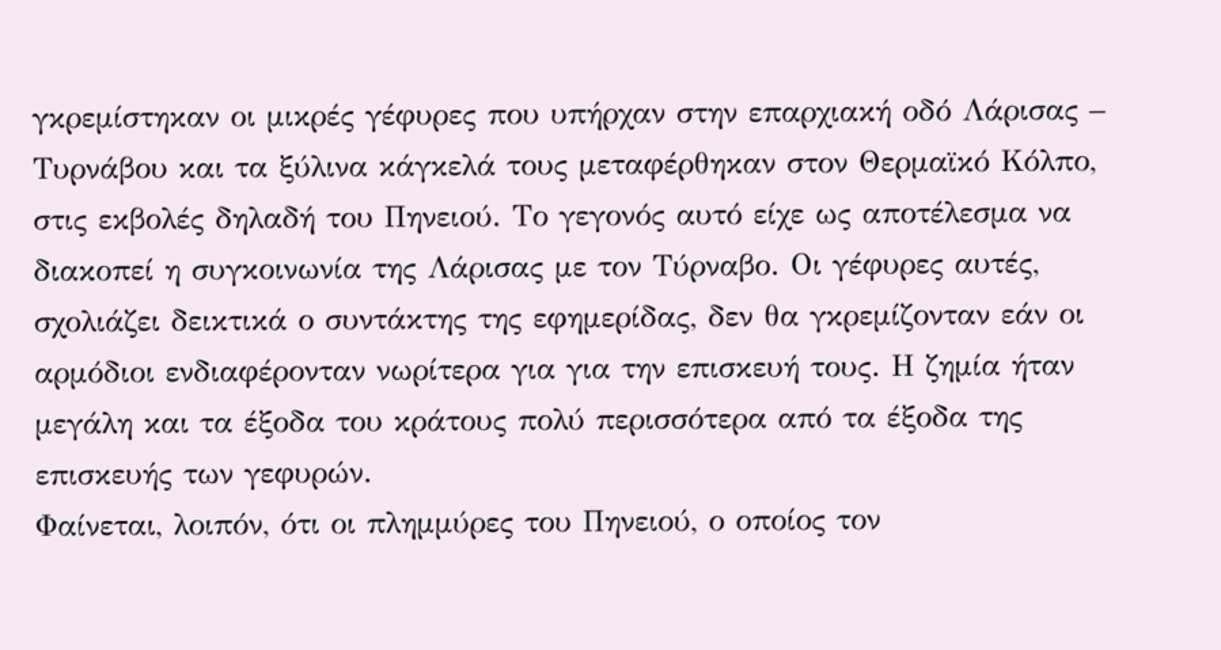γκρεμίστηκαν οι μικρές γέφυρες που υπήρχαν στην επαρχιακή οδό Λάρισας – Τυρνάβου και τα ξύλινα κάγκελά τους μεταφέρθηκαν στον Θερμαϊκό Κόλπο, στις εκβολές δηλαδή του Πηνειού. Το γεγονός αυτό είχε ως αποτέλεσμα να διακοπεί η συγκοινωνία της Λάρισας με τον Τύρναβο. Οι γέφυρες αυτές, σχολιάζει δεικτικά ο συντάκτης της εφημερίδας, δεν θα γκρεμίζονταν εάν οι αρμόδιοι ενδιαφέρονταν νωρίτερα για για την επισκευή τους. Η ζημία ήταν μεγάλη και τα έξοδα του κράτους πολύ περισσότερα από τα έξοδα της επισκευής των γεφυρών.
Φαίνεται, λοιπόν, ότι οι πλημμύρες του Πηνειού, ο οποίος τον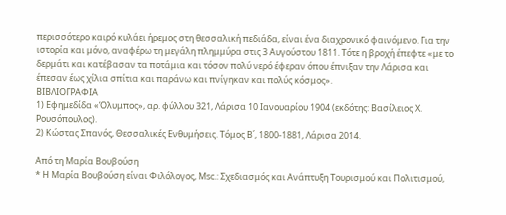περισσότερο καιρό κυλάει ήρεμος στη θεσσαλική πεδιάδα, είναι ένα διαχρονικό φαινόμενο. Για την ιστορία και μόνο, αναφέρω τη μεγάλη πλημμύρα στις 3 Αυγούστου 1811. Τότε η βροχή έπεφτε «με το δερμάτι και κατέβασαν τα ποτάμια και τόσον πολύ νερό έφεραν όπου έπνιξαν την Λάρισα και έπεσαν έως χίλια σπίτια και παράνω και πνίγηκαν και πολύς κόσμος».
ΒΙΒΛΙΟΓΡΑΦΙΑ
1) Εφημεδίδα «Όλυμπος», αρ. φύλλου 321, Λάρισα 10 Iανουαρίου 1904 (εκδότης: Βασίλειος Χ. Ρουσόπουλος).
2) Κώστας Σπανός, Θεσσαλικές Ενθυμήσεις. Τόμος Β΄, 1800-1881, Λάρισα 2014.

Από τη Μαρία Βουβούση
* Η Μαρία Βουβούση είναι Φιλόλογος, Msc.: Σχεδιασμός και Ανάπτυξη Τουρισμού και Πολιτισμού,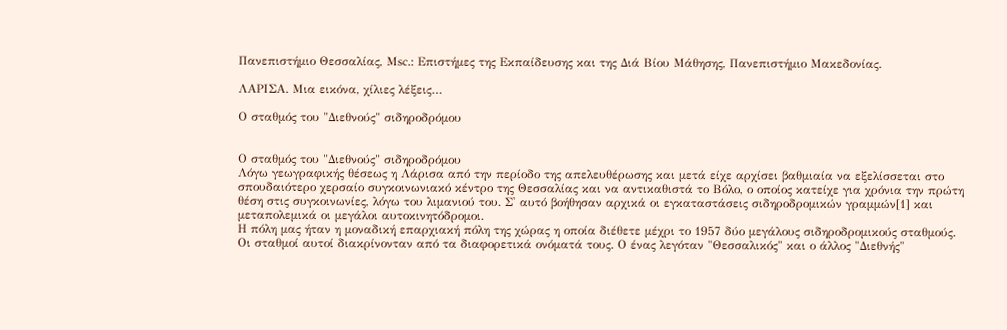Πανεπιστήμιο Θεσσαλίας, Μsc.: Επιστήμες της Εκπαίδευσης και της Διά Βίου Μάθησης, Πανεπιστήμιο Μακεδονίας.

ΛΑΡΙΣΑ. Μια εικόνα, χίλιες λέξεις…

Ο σταθμός του "Διεθνούς" σιδηροδρόμου


Ο σταθμός του "Διεθνούς" σιδηροδρόμου
Λόγω γεωγραφικής θέσεως η Λάρισα από την περίοδο της απελευθέρωσης και μετά είχε αρχίσει βαθμιαία να εξελίσσεται στο σπουδαιότερο χερσαίο συγκοινωνιακό κέντρο της Θεσσαλίας και να αντικαθιστά το Βόλο, ο οποίος κατείχε για χρόνια την πρώτη θέση στις συγκοινωνίες, λόγω του λιμανιού του. Σ' αυτό βοήθησαν αρχικά οι εγκαταστάσεις σιδηροδρομικών γραμμών[1] και μεταπολεμικά οι μεγάλοι αυτοκινητόδρομοι.
Η πόλη μας ήταν η μοναδική επαρχιακή πόλη της χώρας η οποία διέθετε μέχρι το 1957 δύο μεγάλους σιδηροδρομικούς σταθμούς. Οι σταθμοί αυτοί διακρίνονταν από τα διαφορετικά ονόματά τους. Ο ένας λεγόταν "Θεσσαλικός" και ο άλλος "Διεθνής"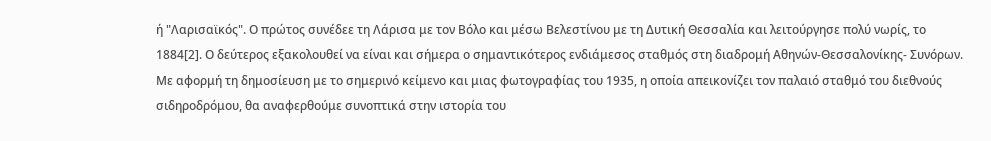ή "Λαρισαϊκός". Ο πρώτος συνέδεε τη Λάρισα με τον Βόλο και μέσω Βελεστίνου με τη Δυτική Θεσσαλία και λειτούργησε πολύ νωρίς, το 1884[2]. Ο δεύτερος εξακολουθεί να είναι και σήμερα ο σημαντικότερος ενδιάμεσος σταθμός στη διαδρομή Αθηνών-Θεσσαλονίκης- Συνόρων.
Με αφορμή τη δημοσίευση με το σημερινό κείμενο και μιας φωτογραφίας του 1935, η οποία απεικονίζει τον παλαιό σταθμό του διεθνούς σιδηροδρόμου, θα αναφερθούμε συνοπτικά στην ιστορία του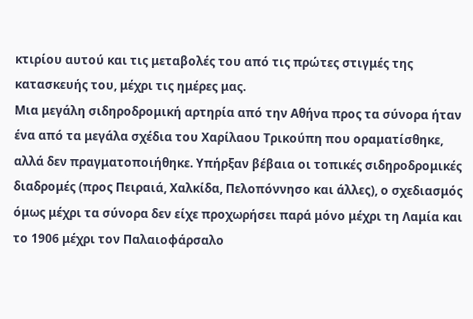κτιρίου αυτού και τις μεταβολές του από τις πρώτες στιγμές της κατασκευής του, μέχρι τις ημέρες μας.
Μια μεγάλη σιδηροδρομική αρτηρία από την Αθήνα προς τα σύνορα ήταν ένα από τα μεγάλα σχέδια του Χαρίλαου Τρικούπη που οραματίσθηκε, αλλά δεν πραγματοποιήθηκε. Υπήρξαν βέβαια οι τοπικές σιδηροδρομικές διαδρομές (προς Πειραιά, Χαλκίδα, Πελοπόννησο και άλλες), ο σχεδιασμός όμως μέχρι τα σύνορα δεν είχε προχωρήσει παρά μόνο μέχρι τη Λαμία και το 1906 μέχρι τον Παλαιοφάρσαλο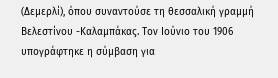(Δεμερλί), όπου συναντούσε τη θεσσαλική γραμμή Βελεστίνου -Καλαμπάκας. Tον Ιούνιο του 1906 υπογράφτηκε η σύμβαση για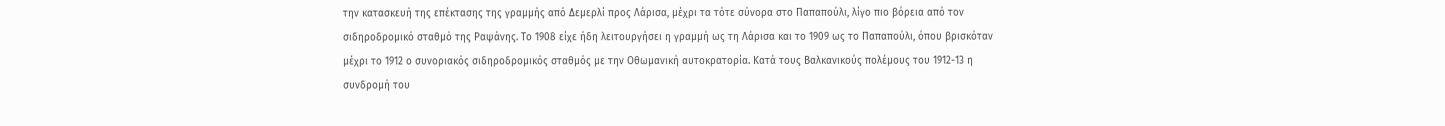την κατασκευή της επέκτασης της γραμμής από Δεμερλί προς Λάρισα, μέχρι τα τότε σύνορα στο Παπαπούλι, λίγο πιο βόρεια από τον σιδηροδρομικό σταθμό της Ραψάνης. Το 1908 είχε ήδη λειτουργήσει η γραμμή ως τη Λάρισα και το 1909 ως το Παπαπούλι, όπου βρισκόταν μέχρι το 1912 ο συνοριακός σιδηροδρομικός σταθμός με την Οθωμανική αυτοκρατορία. Κατά τους Βαλκανικούς πολέμους του 1912-13 η συνδρομή του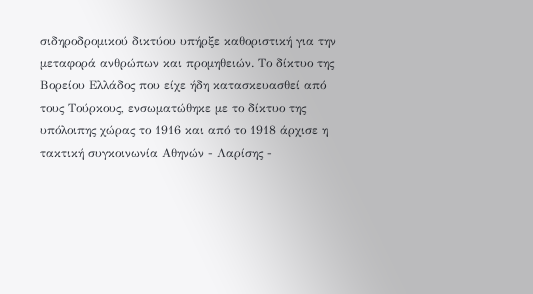σιδηροδρομικού δικτύου υπήρξε καθοριστική για την μεταφορά ανθρώπων και προμηθειών. Το δίκτυο της Βορείου Ελλάδος που είχε ήδη κατασκευασθεί από τους Τούρκους, ενσωματώθηκε με το δίκτυο της υπόλοιπης χώρας το 1916 και από το 1918 άρχισε η τακτική συγκοινωνία Αθηνών - Λαρίσης -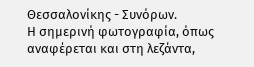Θεσσαλονίκης - Συνόρων.
Η σημερινή φωτογραφία, όπως αναφέρεται και στη λεζάντα,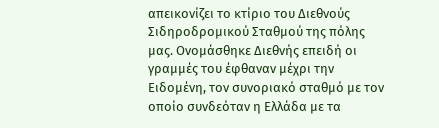απεικονίζει το κτίριο του Διεθνούς Σιδηροδρομικού Σταθμού της πόλης μας. Ονομάσθηκε Διεθνής επειδή οι γραμμές του έφθαναν μέχρι την Ειδομένη, τον συνοριακό σταθμό με τον οποίο συνδεόταν η Ελλάδα με τα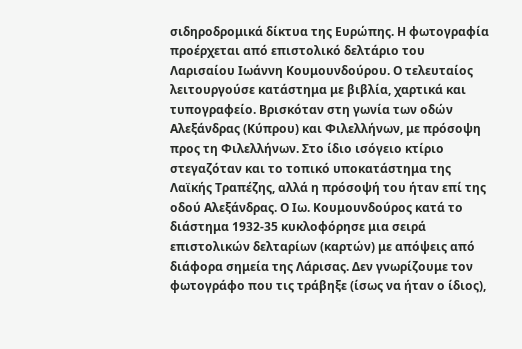σιδηροδρομικά δίκτυα της Ευρώπης. Η φωτογραφία προέρχεται από επιστολικό δελτάριο του Λαρισαίου Ιωάννη Κουμουνδούρου. Ο τελευταίος λειτουργούσε κατάστημα με βιβλία, χαρτικά και τυπογραφείο. Βρισκόταν στη γωνία των οδών Αλεξάνδρας (Κύπρου) και Φιλελλήνων, με πρόσοψη προς τη Φιλελλήνων. Στο ίδιο ισόγειο κτίριο στεγαζόταν και το τοπικό υποκατάστημα της Λαϊκής Τραπέζης, αλλά η πρόσοψή του ήταν επί της οδού Αλεξάνδρας. Ο Ιω. Κουμουνδούρος κατά το διάστημα 1932-35 κυκλοφόρησε μια σειρά επιστολικών δελταρίων (καρτών) με απόψεις από διάφορα σημεία της Λάρισας. Δεν γνωρίζουμε τον φωτογράφο που τις τράβηξε (ίσως να ήταν ο ίδιος),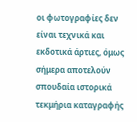οι φωτογραφίες δεν είναι τεχνικά και εκδοτικά άρτιες, όμως σήμερα αποτελούν σπουδαία ιστορικά τεκμήρια καταγραφής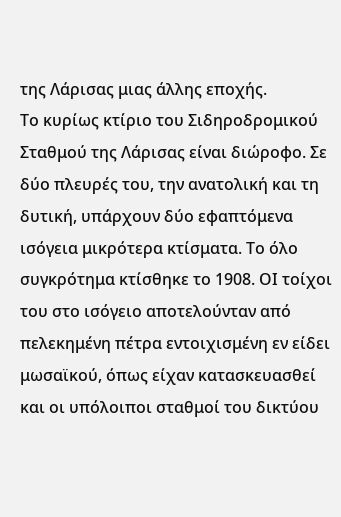της Λάρισας μιας άλλης εποχής.
Το κυρίως κτίριο του Σιδηροδρομικού Σταθμού της Λάρισας είναι διώροφο. Σε δύο πλευρές του, την ανατολική και τη δυτική, υπάρχουν δύο εφαπτόμενα ισόγεια μικρότερα κτίσματα. Το όλο συγκρότημα κτίσθηκε το 1908. ΟΙ τοίχοι του στο ισόγειο αποτελούνταν από πελεκημένη πέτρα εντοιχισμένη εν είδει μωσαϊκού, όπως είχαν κατασκευασθεί και οι υπόλοιποι σταθμοί του δικτύου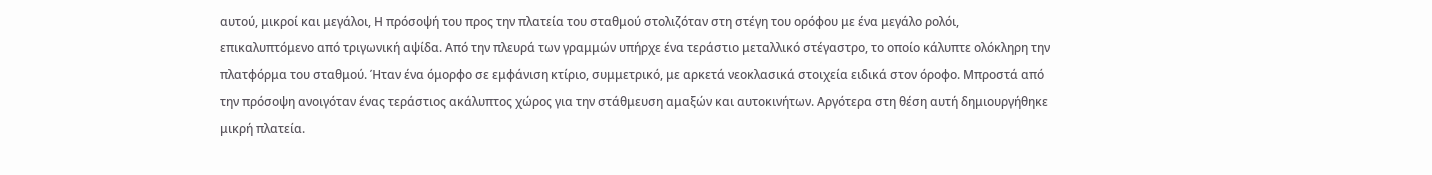αυτού, μικροί και μεγάλοι, Η πρόσοψή του προς την πλατεία του σταθμού στολιζόταν στη στέγη του ορόφου με ένα μεγάλο ρολόι, επικαλυπτόμενο από τριγωνική αψίδα. Από την πλευρά των γραμμών υπήρχε ένα τεράστιο μεταλλικό στέγαστρο, το οποίο κάλυπτε ολόκληρη την πλατφόρμα του σταθμού. Ήταν ένα όμορφο σε εμφάνιση κτίριο, συμμετρικό, με αρκετά νεοκλασικά στοιχεία ειδικά στον όροφο. Μπροστά από την πρόσοψη ανοιγόταν ένας τεράστιος ακάλυπτος χώρος για την στάθμευση αμαξών και αυτοκινήτων. Αργότερα στη θέση αυτή δημιουργήθηκε μικρή πλατεία.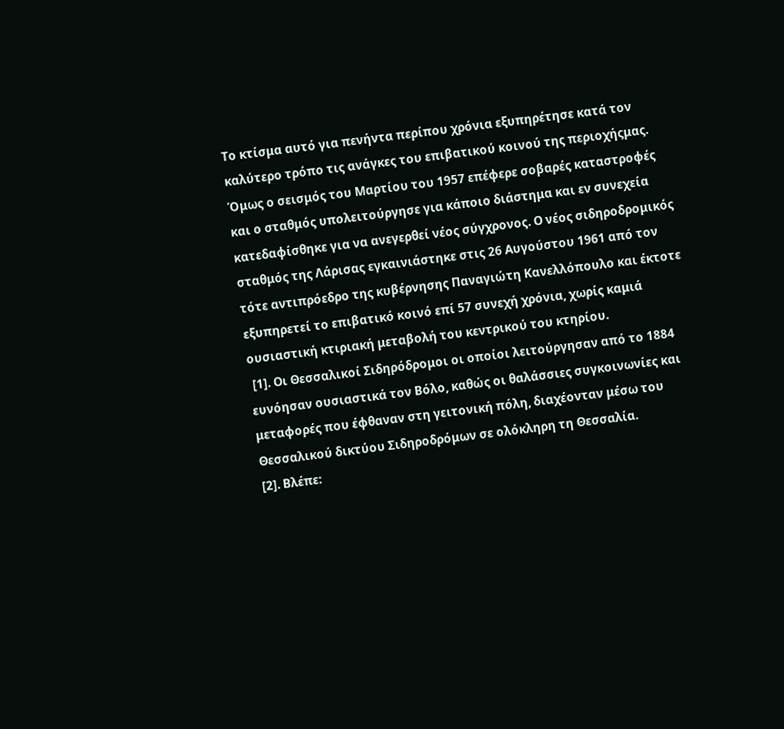Το κτίσμα αυτό για πενήντα περίπου χρόνια εξυπηρέτησε κατά τον καλύτερο τρόπο τις ανάγκες του επιβατικού κοινού της περιοχήςμας. Όμως ο σεισμός του Μαρτίου του 1957 επέφερε σοβαρές καταστροφές και ο σταθμός υπολειτούργησε για κάποιο διάστημα και εν συνεχεία κατεδαφίσθηκε για να ανεγερθεί νέος σύγχρονος. Ο νέος σιδηροδρομικός σταθμός της Λάρισας εγκαινιάστηκε στις 26 Αυγούστου 1961 από τον τότε αντιπρόεδρο της κυβέρνησης Παναγιώτη Κανελλόπουλο και έκτοτε εξυπηρετεί το επιβατικό κοινό επί 57 συνεχή χρόνια, χωρίς καμιά ουσιαστική κτιριακή μεταβολή του κεντρικού του κτηρίου.
 [1]. Οι Θεσσαλικοί Σιδηρόδρομοι οι οποίοι λειτούργησαν από το 1884 ευνόησαν ουσιαστικά τον Βόλο, καθώς οι θαλάσσιες συγκοινωνίες και μεταφορές που έφθαναν στη γειτονική πόλη, διαχέονταν μέσω του Θεσσαλικού δικτύου Σιδηροδρόμων σε ολόκληρη τη Θεσσαλία.
[2]. Βλέπε: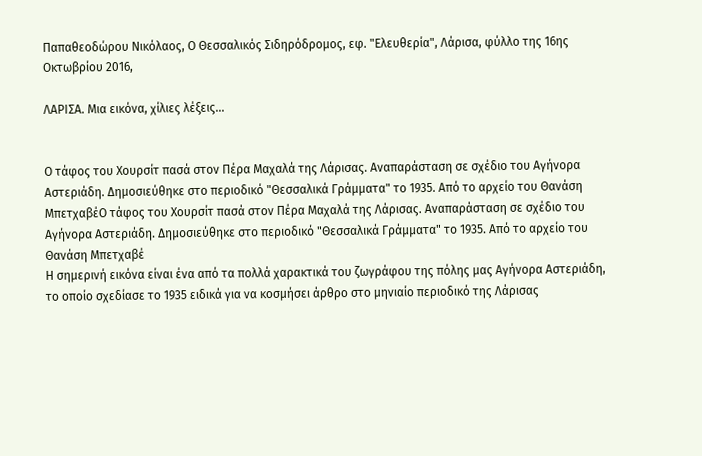Παπαθεοδώρου Νικόλαος, Ο Θεσσαλικός Σιδηρόδρομος, εφ. "Ελευθερία", Λάρισα, φύλλο της 16ης Οκτωβρίου 2016,

ΛΑΡΙΣΑ. Μια εικόνα, χίλιες λέξεις...


Ο τάφος του Χουρσίτ πασά στον Πέρα Μαχαλά της Λάρισας. Αναπαράσταση σε σχέδιο του Αγήνορα Αστεριάδη. Δημοσιεύθηκε στο περιοδικό "Θεσσαλικά Γράμματα" το 1935. Από το αρχείο του Θανάση ΜπετχαβέΟ τάφος του Χουρσίτ πασά στον Πέρα Μαχαλά της Λάρισας. Αναπαράσταση σε σχέδιο του Αγήνορα Αστεριάδη. Δημοσιεύθηκε στο περιοδικό "Θεσσαλικά Γράμματα" το 1935. Από το αρχείο του Θανάση Μπετχαβέ
Η σημερινή εικόνα είναι ένα από τα πολλά χαρακτικά του ζωγράφου της πόλης μας Αγήνορα Αστεριάδη, το οποίο σχεδίασε το 1935 ειδικά για να κοσμήσει άρθρο στο μηνιαίο περιοδικό της Λάρισας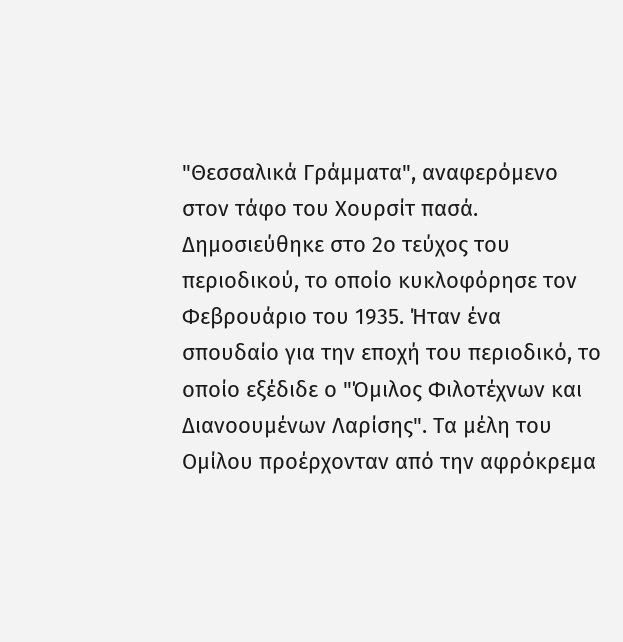"Θεσσαλικά Γράμματα", αναφερόμενο στον τάφο του Χουρσίτ πασά.
Δημοσιεύθηκε στο 2ο τεύχος του περιοδικού, το οποίο κυκλοφόρησε τον Φεβρουάριο του 1935. Ήταν ένα σπουδαίο για την εποχή του περιοδικό, το οποίο εξέδιδε ο "Όμιλος Φιλοτέχνων και Διανοουμένων Λαρίσης". Τα μέλη του Ομίλου προέρχονταν από την αφρόκρεμα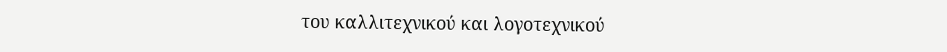του καλλιτεχνικού και λογοτεχνικού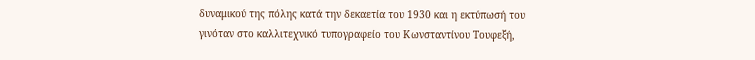δυναμικού της πόλης κατά την δεκαετία του 1930 και η εκτύπωσή του γινόταν στο καλλιτεχνικό τυπογραφείο του Κωνσταντίνου Τουφεξή,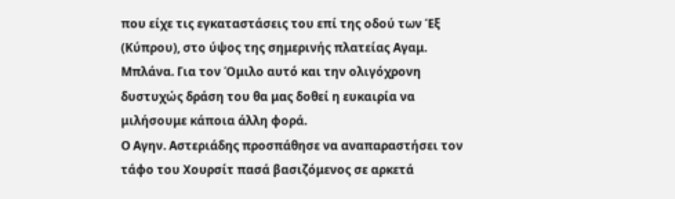που είχε τις εγκαταστάσεις του επί της οδού των Έξ (Κύπρου), στο ύψος της σημερινής πλατείας Αγαμ. Μπλάνα. Για τον Όμιλο αυτό και την ολιγόχρονη δυστυχώς δράση του θα μας δοθεί η ευκαιρία να μιλήσουμε κάποια άλλη φορά.
Ο Αγην. Αστεριάδης προσπάθησε να αναπαραστήσει τον τάφο του Χουρσίτ πασά βασιζόμενος σε αρκετά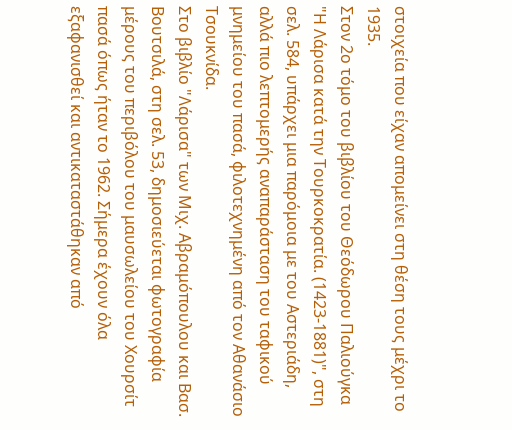στοιχεία που είχαν απομείνει στη θέση τους μέχρι το 1935.
Στον 2ο τόμο του βιβλίου του Θεόδωρου Παλιούγκα "Η Λάρισα κατά την Τουρκοκρατία. (1423-1881)", στη σελ. 584, υπάρχει μια παρόμοια με του Αστεριάδη, αλλά πιο λεπτομερής αναπαράσταση του ταφικού μνημείου του πασά, φιλοτεχνημένη από τον Αθανάσιο Τσουκνίδα.
Στο βιβλίο "Λάρισα" των Μιχ. Αβραμόπουλου και Βασ. Βουτσιλά, στη σελ. 53, δημοσιεύεται φωτογραφία μέρους του περιβόλου του μαυσωλείου του Χουρσίτ πασά όπως ήταν το 1962. Σήμερα έχουν όλα εξαφανισθεί και αντικαταστάθηκαν από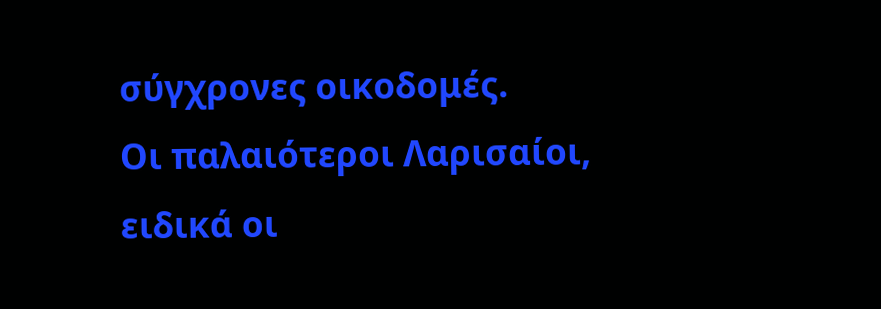σύγχρονες οικοδομές.
Οι παλαιότεροι Λαρισαίοι, ειδικά οι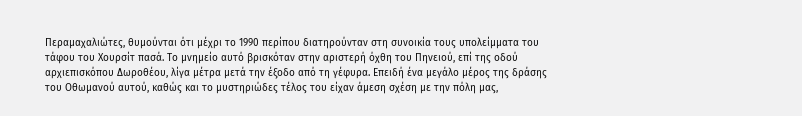Περαμαχαλιώτες, θυμούνται ότι μέχρι το 1990 περίπου διατηρούνταν στη συνοικία τους υπολείμματα του τάφου του Χουρσίτ πασά. Το μνημείο αυτό βρισκόταν στην αριστερή όχθη του Πηνειού, επί της οδού αρχιεπισκόπου Δωροθέου, λίγα μέτρα μετά την έξοδο από τη γέφυρα. Επειδή ένα μεγάλο μέρος της δράσης του Οθωμανού αυτού, καθώς και το μυστηριώδες τέλος του είχαν άμεση σχέση με την πόλη μας,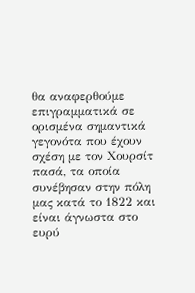θα αναφερθούμε επιγραμματικά σε ορισμένα σημαντικά γεγονότα που έχουν σχέση με τον Χουρσίτ πασά, τα οποία συνέβησαν στην πόλη μας κατά το 1822 και είναι άγνωστα στο ευρύ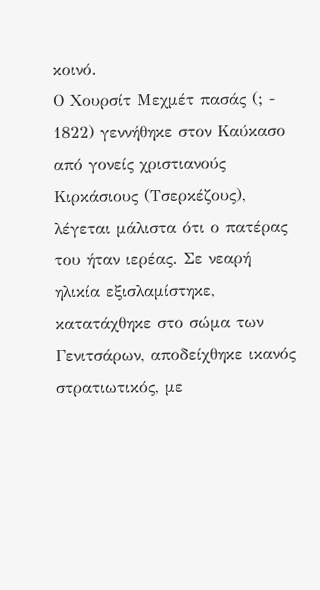κοινό.
Ο Χουρσίτ Μεχμέτ πασάς (; - 1822) γεννήθηκε στον Καύκασο από γονείς χριστιανούς Κιρκάσιους (Τσερκέζους), λέγεται μάλιστα ότι ο πατέρας του ήταν ιερέας. Σε νεαρή ηλικία εξισλαμίστηκε, κατατάχθηκε στο σώμα των Γενιτσάρων, αποδείχθηκε ικανός στρατιωτικός, με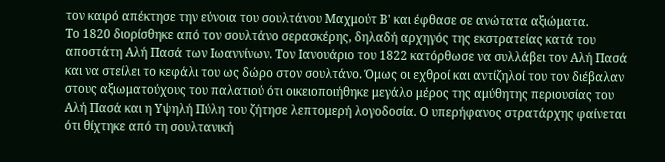τον καιρό απέκτησε την εύνοια του σουλτάνου Μαχμούτ Β' και έφθασε σε ανώτατα αξιώματα.
Το 1820 διορίσθηκε από τον σουλτάνο σερασκέρης, δηλαδή αρχηγός της εκστρατείας κατά του αποστάτη Αλή Πασά των Ιωαννίνων. Τον Ιανουάριο του 1822 κατόρθωσε να συλλάβει τον Αλή Πασά και να στείλει το κεφάλι του ως δώρο στον σουλτάνο. Όμως οι εχθροί και αντίζηλοί του τον διέβαλαν στους αξιωματούχους του παλατιού ότι οικειοποιήθηκε μεγάλο μέρος της αμύθητης περιουσίας του Αλή Πασά και η Υψηλή Πύλη του ζήτησε λεπτομερή λογοδοσία. Ο υπερήφανος στρατάρχης φαίνεται ότι θίχτηκε από τη σουλτανική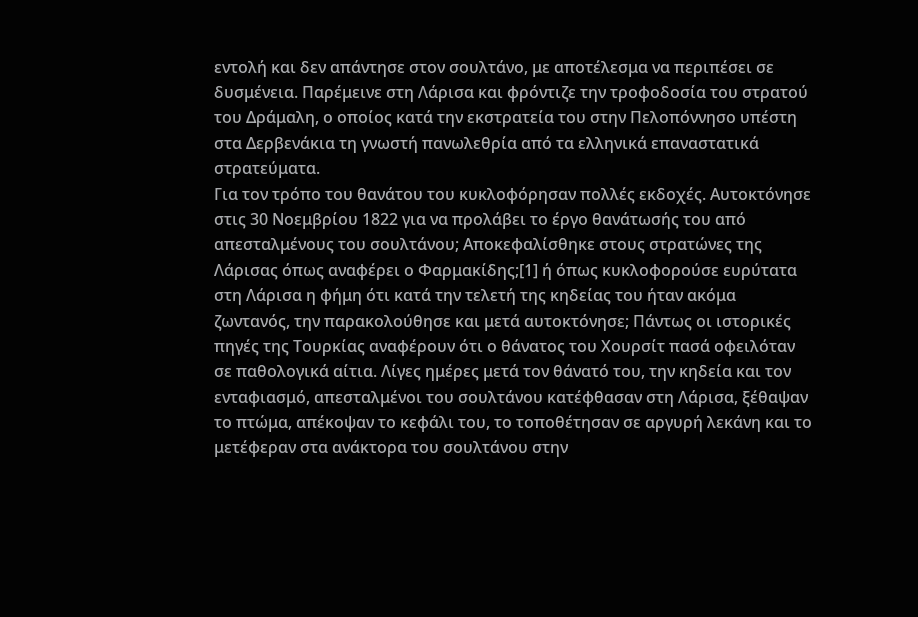εντολή και δεν απάντησε στον σουλτάνο, με αποτέλεσμα να περιπέσει σε δυσμένεια. Παρέμεινε στη Λάρισα και φρόντιζε την τροφοδοσία του στρατού του Δράμαλη, ο οποίος κατά την εκστρατεία του στην Πελοπόννησο υπέστη στα Δερβενάκια τη γνωστή πανωλεθρία από τα ελληνικά επαναστατικά στρατεύματα.
Για τον τρόπο του θανάτου του κυκλοφόρησαν πολλές εκδοχές. Αυτοκτόνησε στις 30 Νοεμβρίου 1822 για να προλάβει το έργο θανάτωσής του από απεσταλμένους του σουλτάνου; Αποκεφαλίσθηκε στους στρατώνες της Λάρισας όπως αναφέρει ο Φαρμακίδης;[1] ή όπως κυκλοφορούσε ευρύτατα στη Λάρισα η φήμη ότι κατά την τελετή της κηδείας του ήταν ακόμα ζωντανός, την παρακολούθησε και μετά αυτοκτόνησε; Πάντως οι ιστορικές πηγές της Τουρκίας αναφέρουν ότι ο θάνατος του Χουρσίτ πασά οφειλόταν σε παθολογικά αίτια. Λίγες ημέρες μετά τον θάνατό του, την κηδεία και τον ενταφιασμό, απεσταλμένοι του σουλτάνου κατέφθασαν στη Λάρισα, ξέθαψαν το πτώμα, απέκοψαν το κεφάλι του, το τοποθέτησαν σε αργυρή λεκάνη και το μετέφεραν στα ανάκτορα του σουλτάνου στην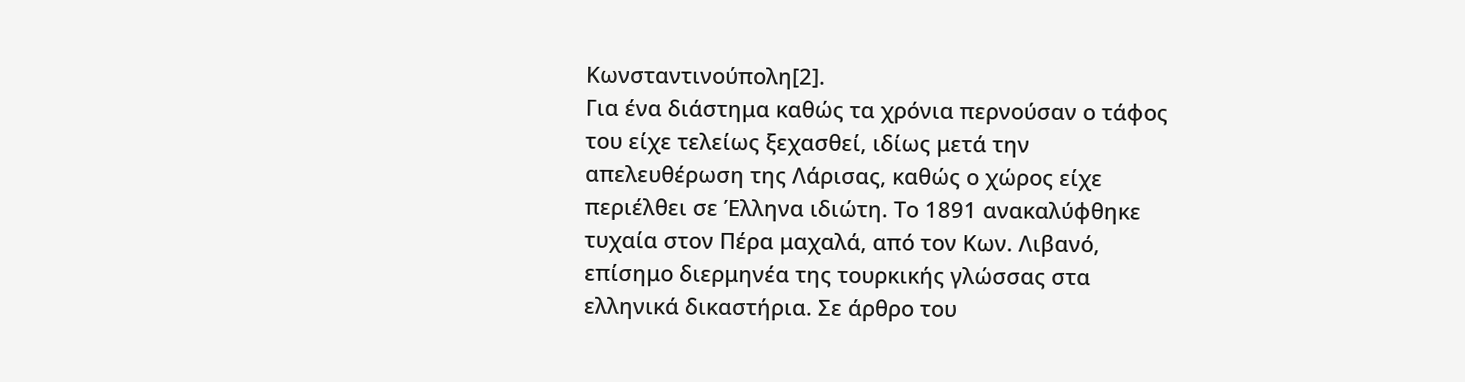Κωνσταντινούπολη[2].
Για ένα διάστημα καθώς τα χρόνια περνούσαν ο τάφος του είχε τελείως ξεχασθεί, ιδίως μετά την απελευθέρωση της Λάρισας, καθώς ο χώρος είχε περιέλθει σε Έλληνα ιδιώτη. Το 1891 ανακαλύφθηκε τυχαία στον Πέρα μαχαλά, από τον Κων. Λιβανό, επίσημο διερμηνέα της τουρκικής γλώσσας στα ελληνικά δικαστήρια. Σε άρθρο του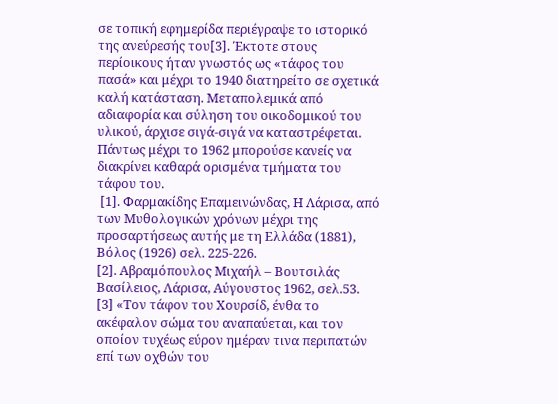σε τοπική εφημερίδα περιέγραψε το ιστορικό της ανεύρεσής του[3]. Έκτοτε στους περίοικους ήταν γνωστός ως «τάφος του πασά» και μέχρι το 1940 διατηρείτο σε σχετικά καλή κατάσταση. Μεταπολεμικά από αδιαφορία και σύληση του οικοδομικού του υλικού, άρχισε σιγά-σιγά να καταστρέφεται. Πάντως μέχρι το 1962 μπορούσε κανείς να διακρίνει καθαρά ορισμένα τμήματα του τάφου του.
 [1]. Φαρμακίδης Επαμεινώνδας, Η Λάρισα, από των Μυθολογικών χρόνων μέχρι της προσαρτήσεως αυτής με τη Ελλάδα (1881), Βόλος (1926) σελ. 225-226.
[2]. Αβραμόπουλος Μιχαήλ – Βουτσιλάς Βασίλειος, Λάρισα, Αύγουστος 1962, σελ.53.
[3] «Τον τάφον του Χουρσίδ, ένθα το ακέφαλον σώμα του αναπαύεται, και τον οποίον τυχέως εύρον ημέραν τινα περιπατών επί των οχθών του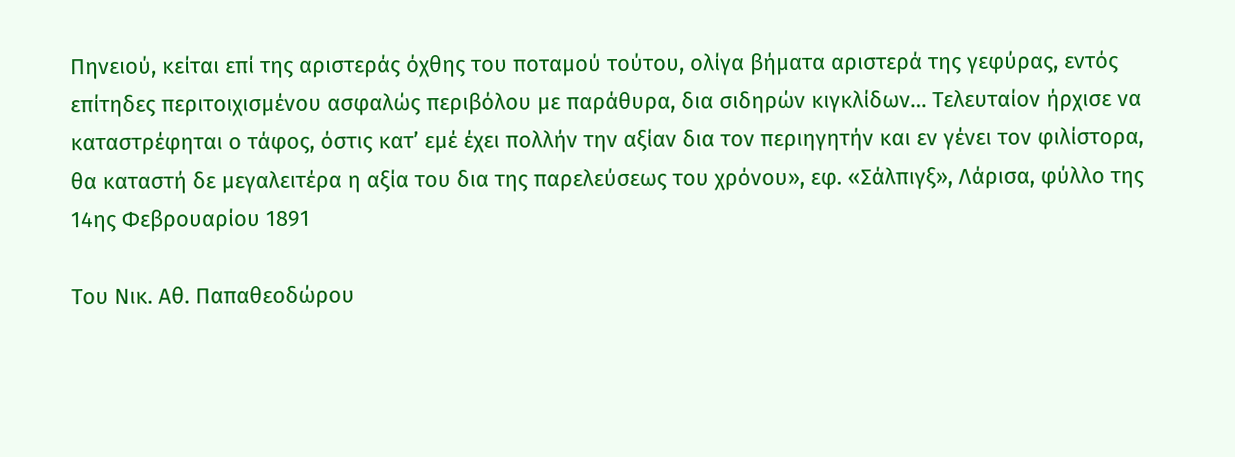Πηνειού, κείται επί της αριστεράς όχθης του ποταμού τούτου, ολίγα βήματα αριστερά της γεφύρας, εντός επίτηδες περιτοιχισμένου ασφαλώς περιβόλου με παράθυρα, δια σιδηρών κιγκλίδων… Τελευταίον ήρχισε να καταστρέφηται ο τάφος, όστις κατ’ εμέ έχει πολλήν την αξίαν δια τον περιηγητήν και εν γένει τον φιλίστορα, θα καταστή δε μεγαλειτέρα η αξία του δια της παρελεύσεως του χρόνου», εφ. «Σάλπιγξ», Λάρισα, φύλλο της 14ης Φεβρουαρίου 1891

Του Νικ. Αθ. Παπαθεοδώρου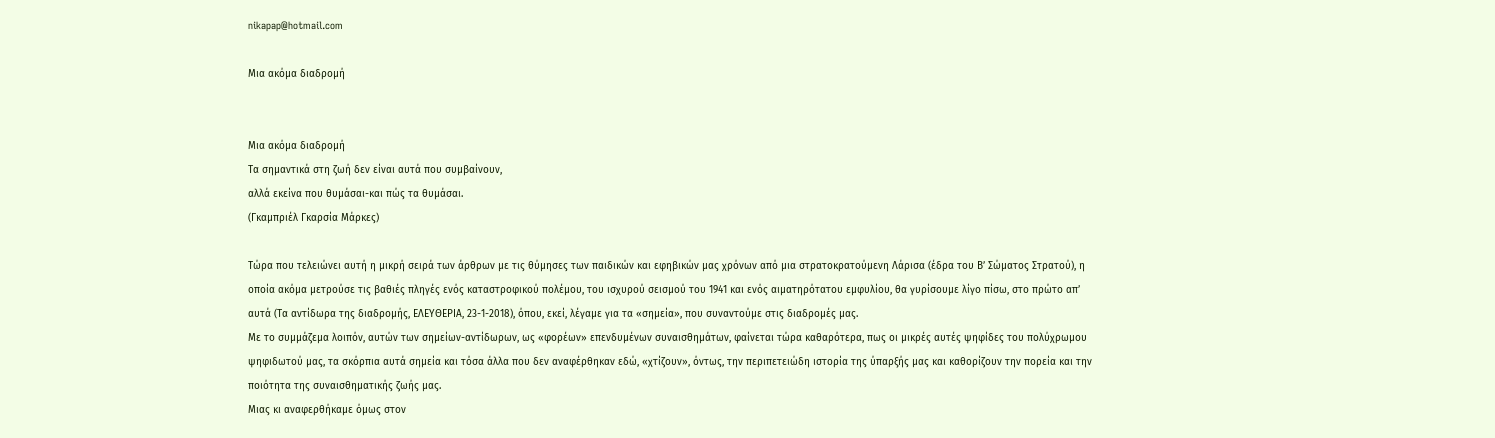nikapap@hotmail.com

Μια ακόμα διαδρομή


Μια ακόμα διαδρομή
Τα σημαντικά στη ζωή δεν είναι αυτά που συμβαίνουν,
αλλά εκείνα που θυμάσαι-και πώς τα θυμάσαι.
(Γκαμπριέλ Γκαρσία Μάρκες)

Τώρα που τελειώνει αυτή η μικρή σειρά των άρθρων με τις θύμησες των παιδικών και εφηβικών μας χρόνων από μια στρατοκρατούμενη Λάρισα (έδρα του Β’ Σώματος Στρατού), η οποία ακόμα μετρούσε τις βαθιές πληγές ενός καταστροφικού πολέμου, του ισχυρού σεισμού του 1941 και ενός αιματηρότατου εμφυλίου, θα γυρίσουμε λίγο πίσω, στο πρώτο απ’ αυτά (Τα αντίδωρα της διαδρομής, ΕΛΕΥΘΕΡΙΑ, 23-1-2018), όπου, εκεί, λέγαμε για τα «σημεία», που συναντούμε στις διαδρομές μας.
Με το συμμάζεμα λοιπόν, αυτών των σημείων-αντίδωρων, ως «φορέων» επενδυμένων συναισθημάτων, φαίνεται τώρα καθαρότερα, πως οι μικρές αυτές ψηφίδες του πολύχρωμου ψηφιδωτού μας, τα σκόρπια αυτά σημεία και τόσα άλλα που δεν αναφέρθηκαν εδώ, «χτίζουν», όντως, την περιπετειώδη ιστορία της ύπαρξής μας και καθορίζουν την πορεία και την ποιότητα της συναισθηματικής ζωής μας.
Μιας κι αναφερθήκαμε όμως στον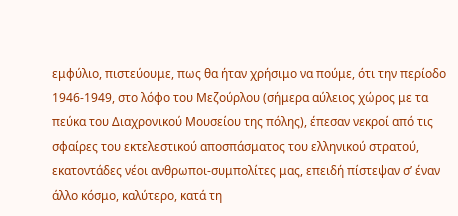εμφύλιο, πιστεύουμε, πως θα ήταν χρήσιμο να πούμε, ότι την περίοδο 1946-1949, στο λόφο του Μεζούρλου (σήμερα αύλειος χώρος με τα πεύκα του Διαχρονικού Μουσείου της πόλης), έπεσαν νεκροί από τις σφαίρες του εκτελεστικού αποσπάσματος του ελληνικού στρατού, εκατοντάδες νέοι ανθρωποι-συμπολίτες μας, επειδή πίστεψαν σ’ έναν άλλο κόσμο, καλύτερο, κατά τη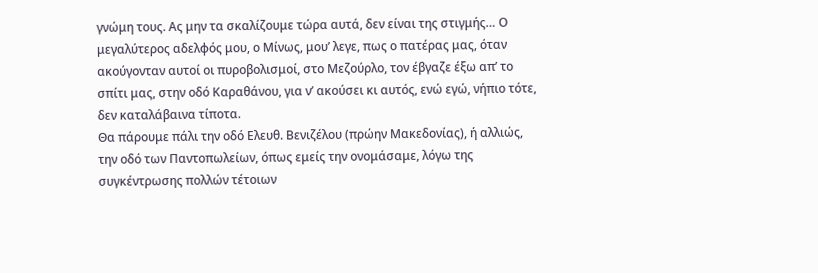γνώμη τους. Ας μην τα σκαλίζουμε τώρα αυτά, δεν είναι της στιγμής… Ο μεγαλύτερος αδελφός μου, ο Μίνως, μου’ λεγε, πως ο πατέρας μας, όταν ακούγονταν αυτοί οι πυροβολισμοί, στο Μεζούρλο, τον έβγαζε έξω απ’ το σπίτι μας, στην οδό Καραθάνου, για ν’ ακούσει κι αυτός, ενώ εγώ, νήπιο τότε, δεν καταλάβαινα τίποτα.
Θα πάρουμε πάλι την οδό Ελευθ. Βενιζέλου (πρώην Μακεδονίας), ή αλλιώς, την οδό των Παντοπωλείων, όπως εμείς την ονομάσαμε, λόγω της συγκέντρωσης πολλών τέτοιων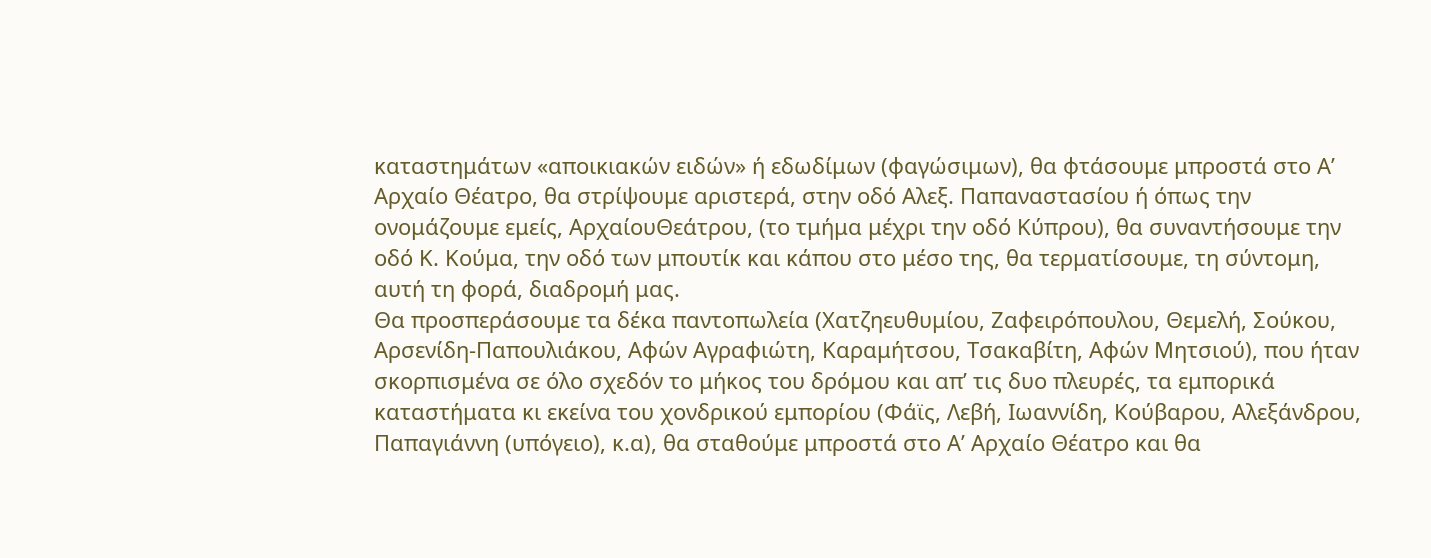καταστημάτων «αποικιακών ειδών» ή εδωδίμων (φαγώσιμων), θα φτάσουμε μπροστά στο Α’ Αρχαίο Θέατρο, θα στρίψουμε αριστερά, στην οδό Αλεξ. Παπαναστασίου ή όπως την ονομάζουμε εμείς, ΑρχαίουΘεάτρου, (το τμήμα μέχρι την οδό Κύπρου), θα συναντήσουμε την οδό Κ. Κούμα, την οδό των μπουτίκ και κάπου στο μέσο της, θα τερματίσουμε, τη σύντομη, αυτή τη φορά, διαδρομή μας.
Θα προσπεράσουμε τα δέκα παντοπωλεία (Χατζηευθυμίου, Ζαφειρόπουλου, Θεμελή, Σούκου, Αρσενίδη-Παπουλιάκου, Αφών Αγραφιώτη, Καραμήτσου, Τσακαβίτη, Αφών Μητσιού), που ήταν σκορπισμένα σε όλο σχεδόν το μήκος του δρόμου και απ’ τις δυο πλευρές, τα εμπορικά καταστήματα κι εκείνα του χονδρικού εμπορίου (Φάϊς, Λεβή, Ιωαννίδη, Κούβαρου, Αλεξάνδρου, Παπαγιάννη (υπόγειο), κ.α), θα σταθούμε μπροστά στο Α’ Αρχαίο Θέατρο και θα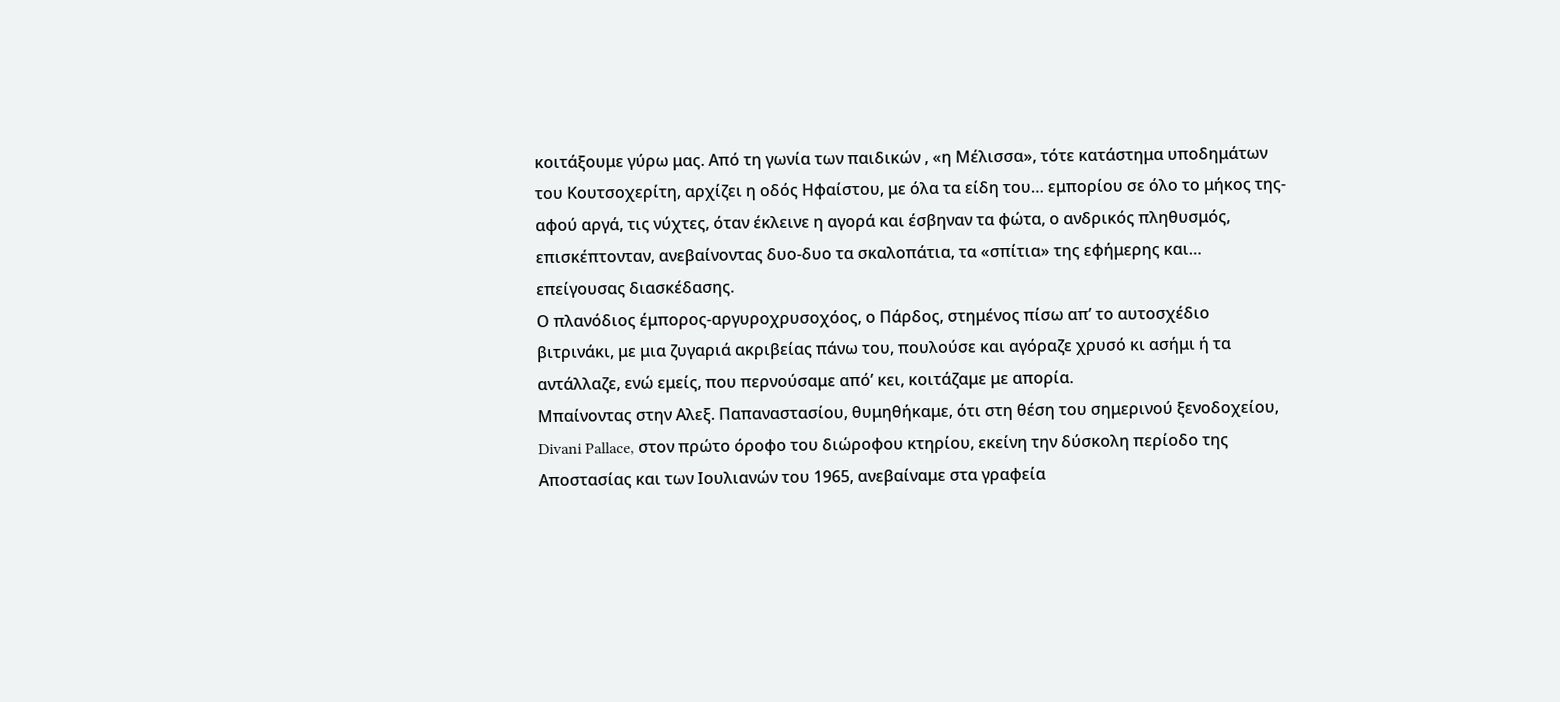κοιτάξουμε γύρω μας. Από τη γωνία των παιδικών , «η Μέλισσα», τότε κατάστημα υποδημάτων του Κουτσοχερίτη, αρχίζει η οδός Ηφαίστου, με όλα τα είδη του… εμπορίου σε όλο το μήκος της-αφού αργά, τις νύχτες, όταν έκλεινε η αγορά και έσβηναν τα φώτα, ο ανδρικός πληθυσμός, επισκέπτονταν, ανεβαίνοντας δυο-δυο τα σκαλοπάτια, τα «σπίτια» της εφήμερης και… επείγουσας διασκέδασης.
Ο πλανόδιος έμπορος-αργυροχρυσοχόος, ο Πάρδος, στημένος πίσω απ’ το αυτοσχέδιο βιτρινάκι, με μια ζυγαριά ακριβείας πάνω του, πουλούσε και αγόραζε χρυσό κι ασήμι ή τα αντάλλαζε, ενώ εμείς, που περνούσαμε από’ κει, κοιτάζαμε με απορία.
Μπαίνοντας στην Αλεξ. Παπαναστασίου, θυμηθήκαμε, ότι στη θέση του σημερινού ξενοδοχείου, Divani Pallace, στον πρώτο όροφο του διώροφου κτηρίου, εκείνη την δύσκολη περίοδο της Αποστασίας και των Ιουλιανών του 1965, ανεβαίναμε στα γραφεία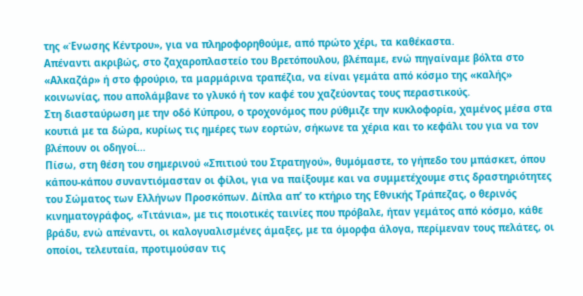της «Ένωσης Κέντρου», για να πληροφορηθούμε, από πρώτο χέρι, τα καθέκαστα.
Απέναντι ακριβώς, στο ζαχαροπλαστείο του Βρετόπουλου, βλέπαμε, ενώ πηγαίναμε βόλτα στο «Αλκαζάρ» ή στο φρούριο, τα μαρμάρινα τραπέζια, να είναι γεμάτα από κόσμο της «καλής» κοινωνίας, που απολάμβανε το γλυκό ή τον καφέ του χαζεύοντας τους περαστικούς.
Στη διασταύρωση με την οδό Κύπρου, ο τροχονόμος που ρύθμιζε την κυκλοφορία, χαμένος μέσα στα κουτιά με τα δώρα, κυρίως τις ημέρες των εορτών, σήκωνε τα χέρια και το κεφάλι του για να τον βλέπουν οι οδηγοί…
Πίσω, στη θέση του σημερινού «Σπιτιού του Στρατηγού», θυμόμαστε, το γήπεδο του μπάσκετ, όπου κάπου-κάπου συναντιόμασταν οι φίλοι, για να παίξουμε και να συμμετέχουμε στις δραστηριότητες του Σώματος των Ελλήνων Προσκόπων. Δίπλα απ’ το κτήριο της Εθνικής Τράπεζας, ο θερινός κινηματογράφος, «Τιτάνια», με τις ποιοτικές ταινίες που πρόβαλε, ήταν γεμάτος από κόσμο, κάθε βράδυ, ενώ απέναντι, οι καλογυαλισμένες άμαξες, με τα όμορφα άλογα, περίμεναν τους πελάτες, οι οποίοι, τελευταία, προτιμούσαν τις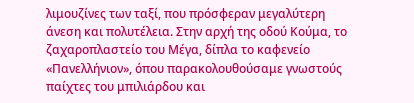λιμουζίνες των ταξί, που πρόσφεραν μεγαλύτερη άνεση και πολυτέλεια. Στην αρχή της οδού Κούμα, το ζαχαροπλαστείο του Μέγα, δίπλα το καφενείο «Πανελλήνιον», όπου παρακολουθούσαμε γνωστούς παίχτες του μπιλιάρδου και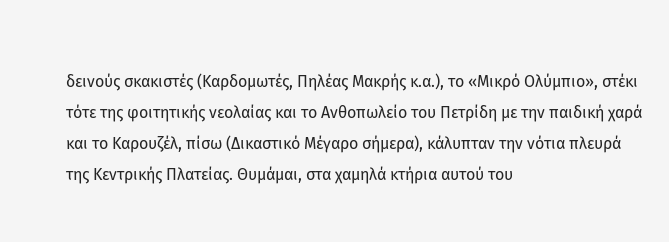δεινούς σκακιστές (Καρδομωτές, Πηλέας Μακρής κ.α.), το «Μικρό Ολύμπιο», στέκι τότε της φοιτητικής νεολαίας και το Ανθοπωλείο του Πετρίδη με την παιδική χαρά και το Καρουζέλ, πίσω (Δικαστικό Μέγαρο σήμερα), κάλυπταν την νότια πλευρά της Κεντρικής Πλατείας. Θυμάμαι, στα χαμηλά κτήρια αυτού του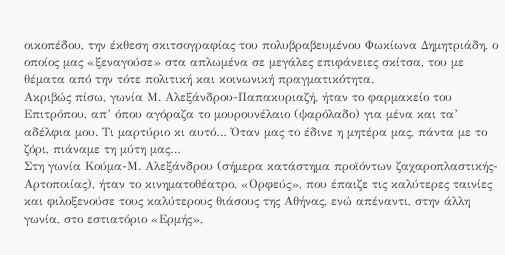οικοπέδου, την έκθεση σκιτσογραφίας του πολυβραβευμένου Φωκίωνα Δημητριάδη, ο οποίος μας «ξεναγούσε» στα απλωμένα σε μεγάλες επιφάνειες σκίτσα, του με θέματα από την τότε πολιτική και κοινωνική πραγματικότητα.
Ακριβώς πίσω, γωνία Μ. Αλεξάνδρου-Παπακυριαζή, ήταν το φαρμακείο του Επιτρόπου, απ’ όπου αγόραζα το μουρουνέλαιο (ψαρόλαδο) για μένα και τα’ αδέλφια μου. Τι μαρτύριο κι αυτό… Όταν μας το έδινε η μητέρα μας, πάντα με το ζόρι, πιάναμε τη μύτη μας…
Στη γωνία Κούμα-Μ. Αλεξάνδρου (σήμερα κατάστημα προϊόντων ζαχαροπλαστικής-Αρτοποιίας), ήταν το κινηματοθέατρο, «Ορφεύς», που έπαιζε τις καλύτερες ταινίες και φιλοξενούσε τους καλύτερους θιάσους της Αθήνας, ενώ απέναντι, στην άλλη γωνία, στο εστιατόριο «Ερμής»,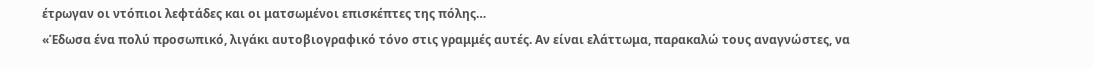έτρωγαν οι ντόπιοι λεφτάδες και οι ματσωμένοι επισκέπτες της πόλης…
«Έδωσα ένα πολύ προσωπικό, λιγάκι αυτοβιογραφικό τόνο στις γραμμές αυτές. Αν είναι ελάττωμα, παρακαλώ τους αναγνώστες, να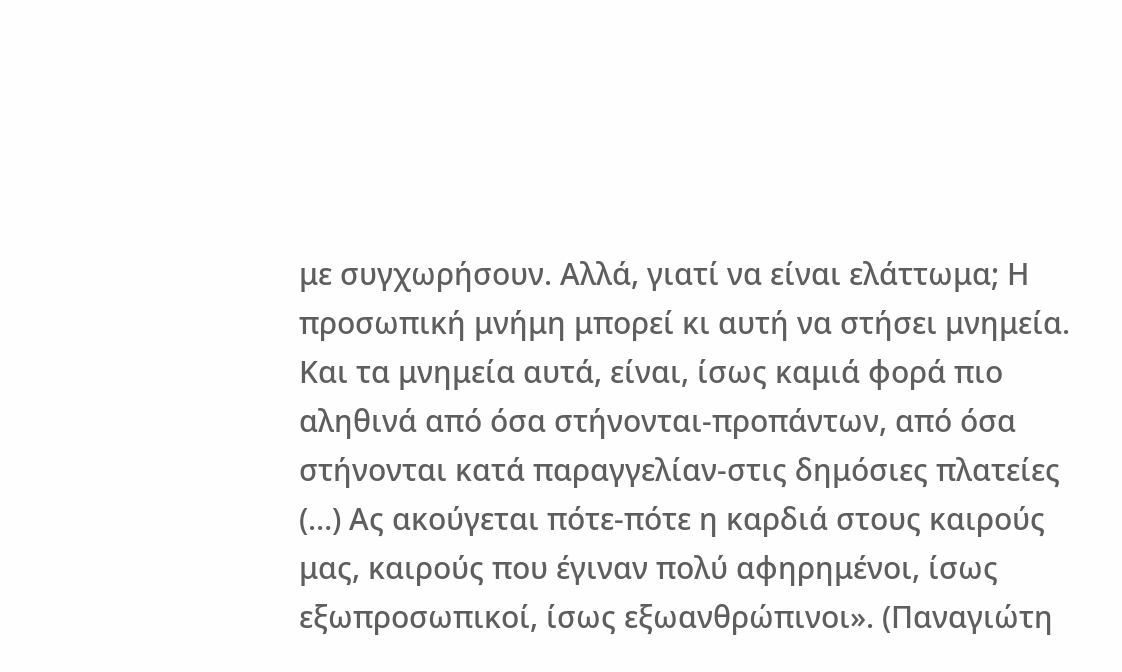με συγχωρήσουν. Αλλά, γιατί να είναι ελάττωμα; Η προσωπική μνήμη μπορεί κι αυτή να στήσει μνημεία. Και τα μνημεία αυτά, είναι, ίσως καμιά φορά πιο αληθινά από όσα στήνονται-προπάντων, από όσα στήνονται κατά παραγγελίαν-στις δημόσιες πλατείες (…) Ας ακούγεται πότε-πότε η καρδιά στους καιρούς μας, καιρούς που έγιναν πολύ αφηρημένοι, ίσως εξωπροσωπικοί, ίσως εξωανθρώπινοι». (Παναγιώτη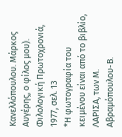Κανελλόπουλου. Μάρκος Αυγέρης, ο φίλος μου).
Φιλολογική Πρωτοχρονιά, 1977, σελ. 13
*Η φωτογραφία του κειμένου είναι από το βιβλίο, ΛΑΡΙΣΑ, των Μ. Αβραμόπουλου-Β.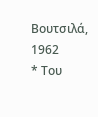Βουτσιλά, 1962
* Του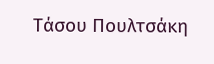Τάσου Πουλτσάκη